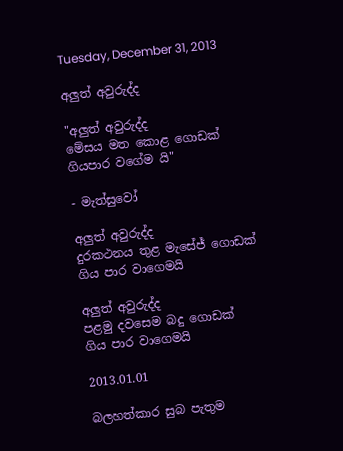Tuesday, December 31, 2013

අලුත් අවුරුද්ද

"අලුත් අවුරුද්ද
මේසය මත කොළ ගොඩක්
ගියපාර වගේම යි"

- මැත්සුවෝ

අලුත් අවුරුද්ද
දුරකථනය තුළ මැසේජ් ගොඩක්
ගිය පාර වාගෙමයි

අලුත් අවුරුද්ද
පළමු දවසෙම බදු ගොඩක්
ගිය පාර වාගෙමයි

2013.01.01

බලහත්කාර සුබ පැතුම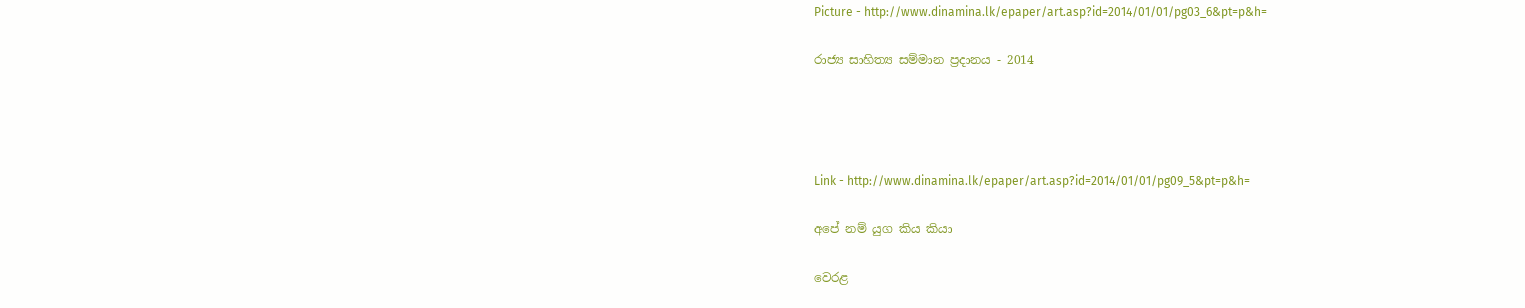Picture - http://www.dinamina.lk/epaper/art.asp?id=2014/01/01/pg03_6&pt=p&h=

රාජ්‍ය සාහිත්‍ය සම්මාන ප්‍රදානය - 2014




Link - http://www.dinamina.lk/epaper/art.asp?id=2014/01/01/pg09_5&pt=p&h=

අපේ නම් යුග කිය කියා

වෙරළ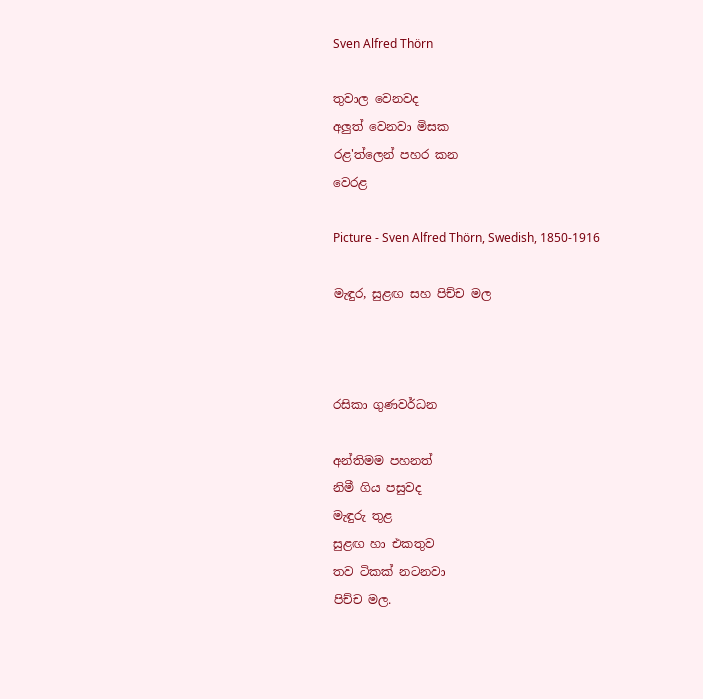Sven Alfred Thörn

තුවාල වෙනවද
අලුත් වෙනවා මිසක
රළ'ත්ලෙන් පහර කන
වෙරළ

Picture - Sven Alfred Thörn, Swedish, 1850-1916

මැඳුර, සුළඟ සහ පිච්ච මල



රසිකා ගුණවර්ධන

අන්තිමම පහනත්
නිමී ගිය පසුවද
මැඳුරු තුළ
සුළඟ හා එකතුව
තව ටිකක් නටනවා
පිච්ච මල.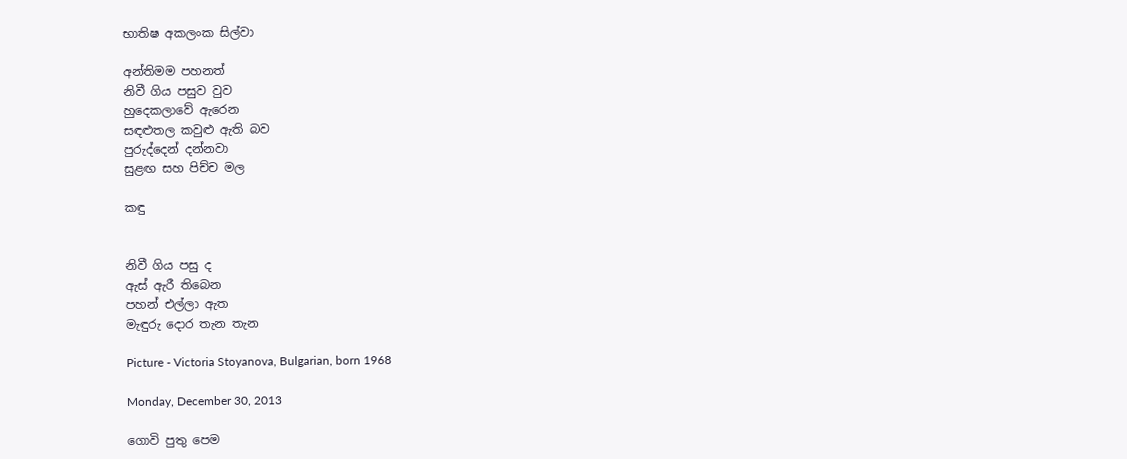භාතිෂ අකලංක සිල්වා

අන්තිමම පහනත්
නිවී ගිය පසුව වුව
හුදෙකලාවේ ඇරෙන
සඳළුතල කවුළු ඇති බව
පුරුද්දෙන් දන්නවා
සුළඟ සහ පිච්ච මල

කඳු


නිවී ගිය පසු ද
ඇස් ඇරී තිබෙන
පහන් එල්ලා ඇත
මැඳුරු දොර තැන තැන

Picture - Victoria Stoyanova, Bulgarian, born 1968

Monday, December 30, 2013

ගොවි පුතු පෙම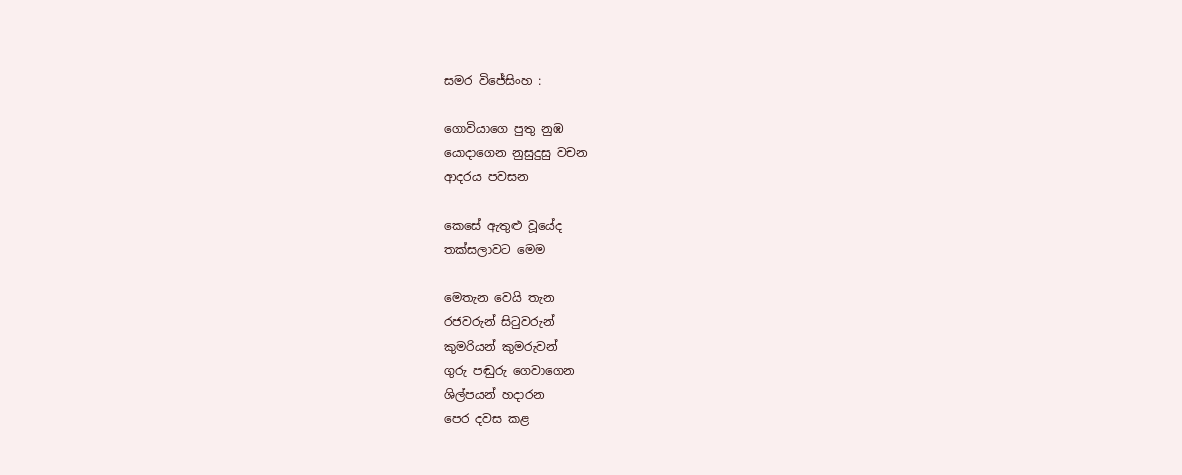සමර විජේසිංහ :

ගොවියාගෙ පුතු නුඹ
යොදා‍ගෙන නුසුදුසු වචන
ආදරය පවසන

කෙසේ ඇතුළු වූයේද
තක්සලාවට මෙම

මෙතැන වෙයි තැන
රජවරුන් සිටුවරුන්
කුමරියන් කුමරුවන්
ගුරු පඬුරු ගෙවාගෙන
ශිල්පයන් හදාරන
පෙර දවස කළ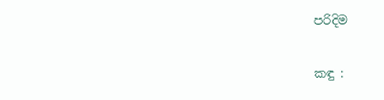පරිදිම

කඳු :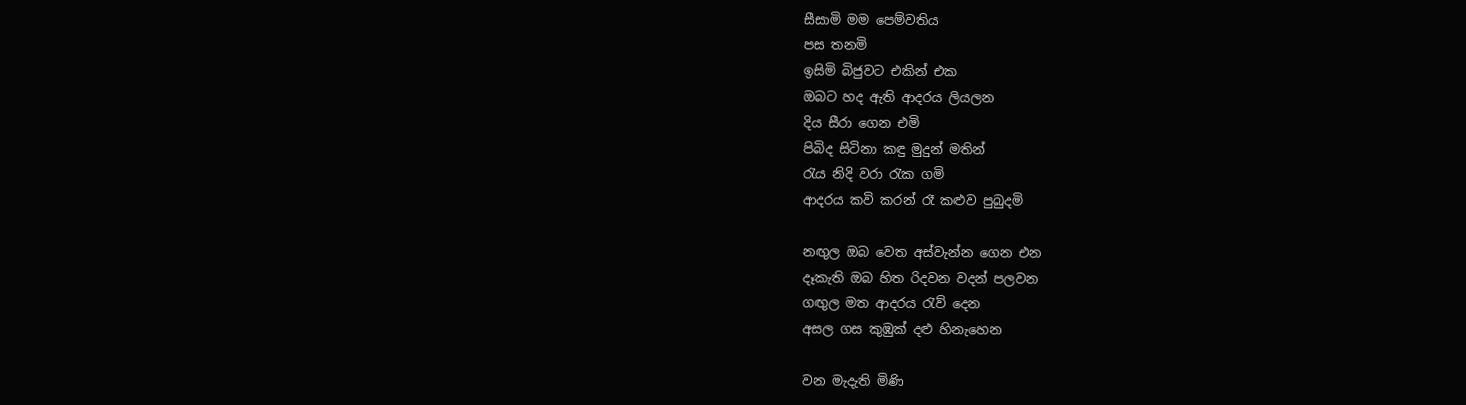සීසාමි මම පෙම්වතිය
පස තනමි
ඉසිමි බිජුවට එකින් එක
ඔබට හද ඇති ආදරය ලියලන
දිය සීරා ගෙන එමි
පිබිද සිටිනා කඳු මුදුන් මතින්
රැය නිදි වරා රැක ගමි
ආදරය කවි කරන් රෑ කළුව පුබුදමි

නඟුල ඔබ වෙත අස්වැන්න ගෙන එන
දෑකැති ඔබ හිත රිදවන වදන් පලවන
ගඟුල මත ආදරය රැව් දෙන
අසල ගස කුඹුක් දළු හිනැහෙන

වන මැදැති මිණි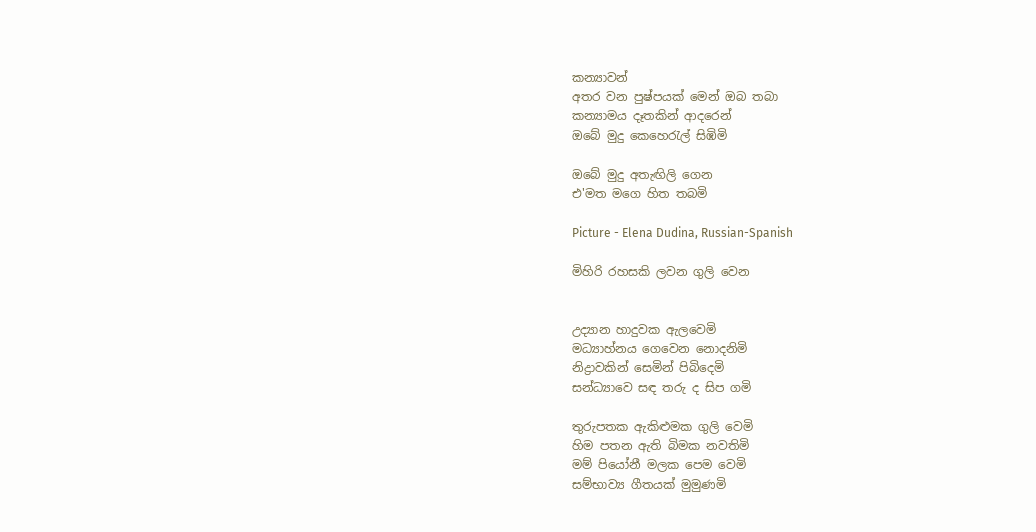කන්‍යාවන්
අතර වන පුෂ්පයක් මෙන් ඔබ තබා
කන්‍යාමය දෑතකින් ආදරෙන්
ඔබේ මුදු කෙහෙරැල් සිඹිමි

ඔබේ මුදු අතැඟිලි ගෙන
එ'මත මගෙ හිත තබමි

Picture - Elena Dudina, Russian-Spanish

මිහිරි රහසකි ලවන ගුලි වෙන


උද්‍යාන හාදුවක ඇලවෙමි
මධ්‍යාහ්නය ගෙවෙන නොදනිමි
නිද්‍රාවකින් සෙමින් පිබිදෙමි
සන්ධ්‍යාවෙ සඳ තරු ද සිප ගමි

තුරුපතක ඇකිළුමක ගුලි වෙමි
හිම පතන ඇති බිමක නවතිමි
මම් පියෝනී මලක පෙම වෙමි
සම්භාව්‍ය ගීතයක් මුමුණමි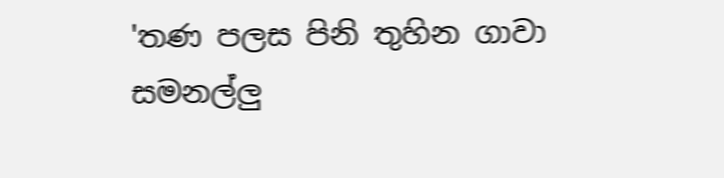'තණ පලස පිනි තුහින ගාවා
සමනල්ලු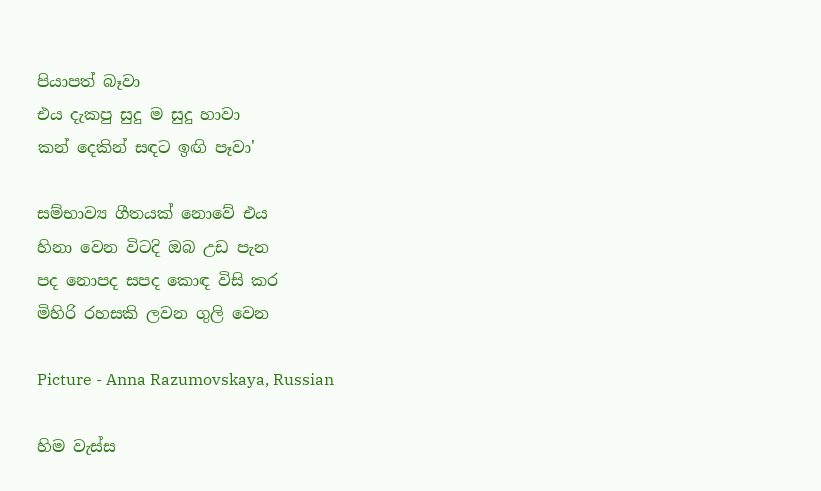පියාපත් බෑවා
එය දැකපු සුදු ම සුදු හාවා
කන් දෙකින් සඳට ඉඟි පෑවා'

සම්භාව්‍ය ගීතයක් නොවේ එය
හිනා වෙන විටදි ඔබ උඩ පැන
පද නොපද සපද කොඳ විසි කර
මිහිරි රහසකි ලවන ගුලි වෙන

Picture - Anna Razumovskaya, Russian

හිම වැස්ස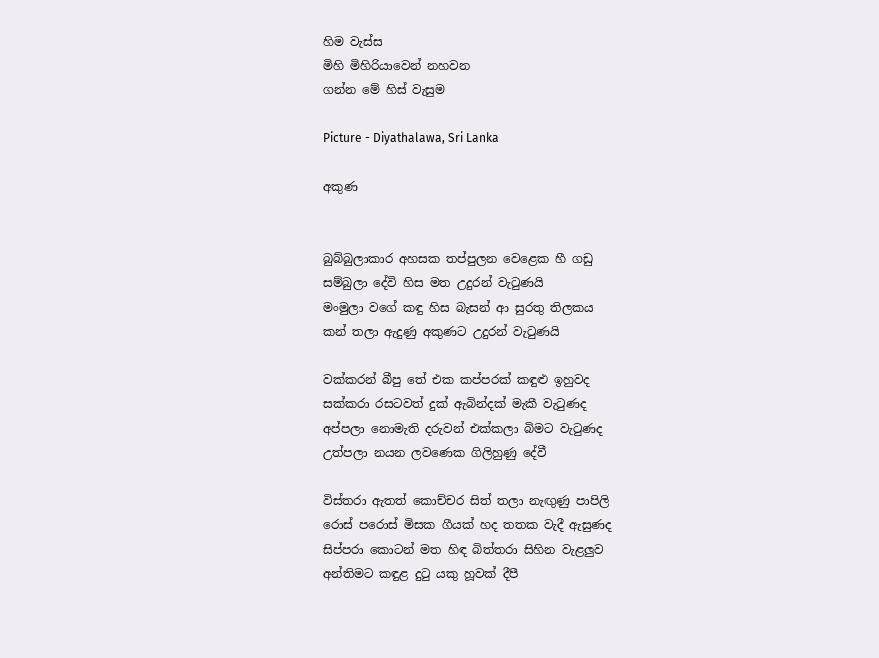හිම වැස්ස
මිහි මිහිරියාවෙන් නහවන
ගන්න මේ හිස් වැසුම

Picture - Diyathalawa, Sri Lanka

අකුණ


බුබ්බුලාකාර අහසක තප්පුලන වෙළෙක හී ගඩු
සම්බුලා දේවි හිස මත උදුරන් වැටුණයි
මංමුලා වගේ කඳු හිස බැසන් ආ සුරතු තිලකය
කන් තලා ඇදුණු අකුණට උදුරන් වැටුණයි

වක්කරන් බීපු තේ එක කප්පරක් කඳුළු ඉහුවද
සක්කරා රසටවත් දුක් ඇබින්දක් මැකී වැටුණද
අප්පලා නොමැති දරුවන් එක්කලා බිමට වැටුණද
උත්පලා නයන ලවණෙක ගිලිහුණු දේවී

විස්තරා ඇතත් කොච්චර සිත් තලා නැඟුණු පාපිලි
රොස් පරොස් මිසක ගීයක් හද තතක වැදී ඇසුණද
සිප්පරා කොටන් මත හිඳ බිත්තරා සිහින වැළලුව
අන්තිමට කඳුළ දුටු යකු හූවක් දීපී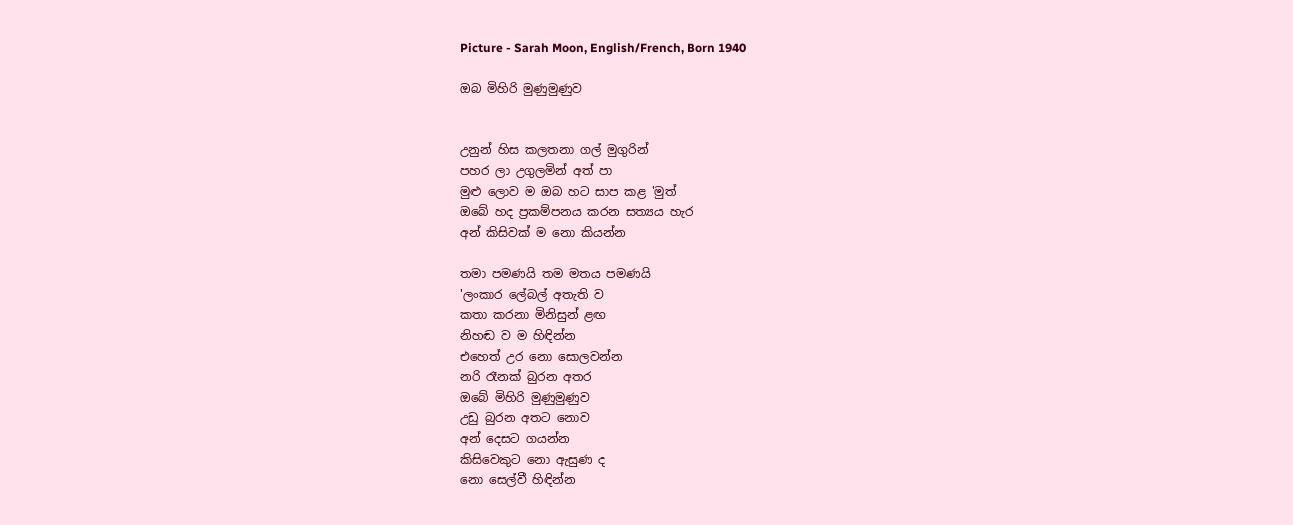Picture - Sarah Moon, English/French, Born 1940

ඔබ මිහිරි මුණුමුණුව


උනුන් හිස කලතනා ගල් මුගුරින්
පහර ලා උගුලමින් අත් පා
මුළු ලොව ම ඔබ හට සාප කළ 'මුත්
ඔබේ හද ප්‍රකම්පනය කරන සත්‍යය හැර
අන් කිසිවක් ම නො කියන්න

තමා පමණයි තම මතය පමණයි
'ලංකාර ලේබල් අතැති ව
කතා කරනා මිනිසුන් ළඟ
නිහඬ ව ම හිඳින්න
එහෙත් උර නො සොලවන්න
නරි රෑනක් බුරන අතර
ඔබේ මිහිරි මුණුමුණුව
උඩු බුරන අතට නොව
අන් දෙසට ගයන්න
කිසිවෙකුට නො ඇසුණ ද
නො සෙල්වී හිඳින්න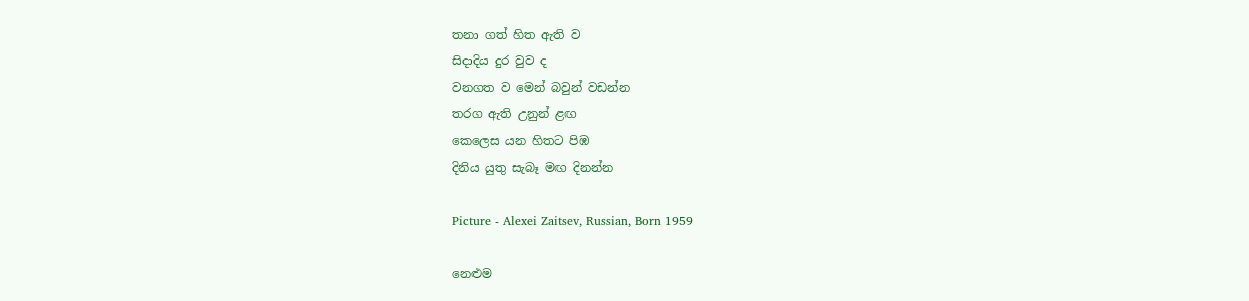තනා ගත් හිත ඇති ව
සිදාදිය දුර වුව ද
වනගත ව මෙන් බවුන් වඩන්න
තරග ඇති උනුන් ළඟ
කෙලෙස යන හිතට පිඹ
දිනිය යුතු සැබෑ මඟ දිනන්න

Picture - Alexei Zaitsev, Russian, Born 1959

නෙළුම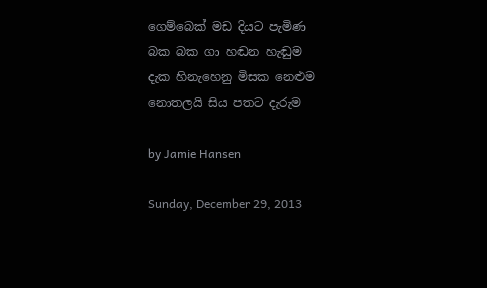ගෙම්බෙක් මඩ දියට පැමිණ
බක බක ගා හඬන හැඬුම
දැක හිනැහෙනු මිසක නෙළුම
නොතලයි සිය පතට දැරුම

by Jamie Hansen

Sunday, December 29, 2013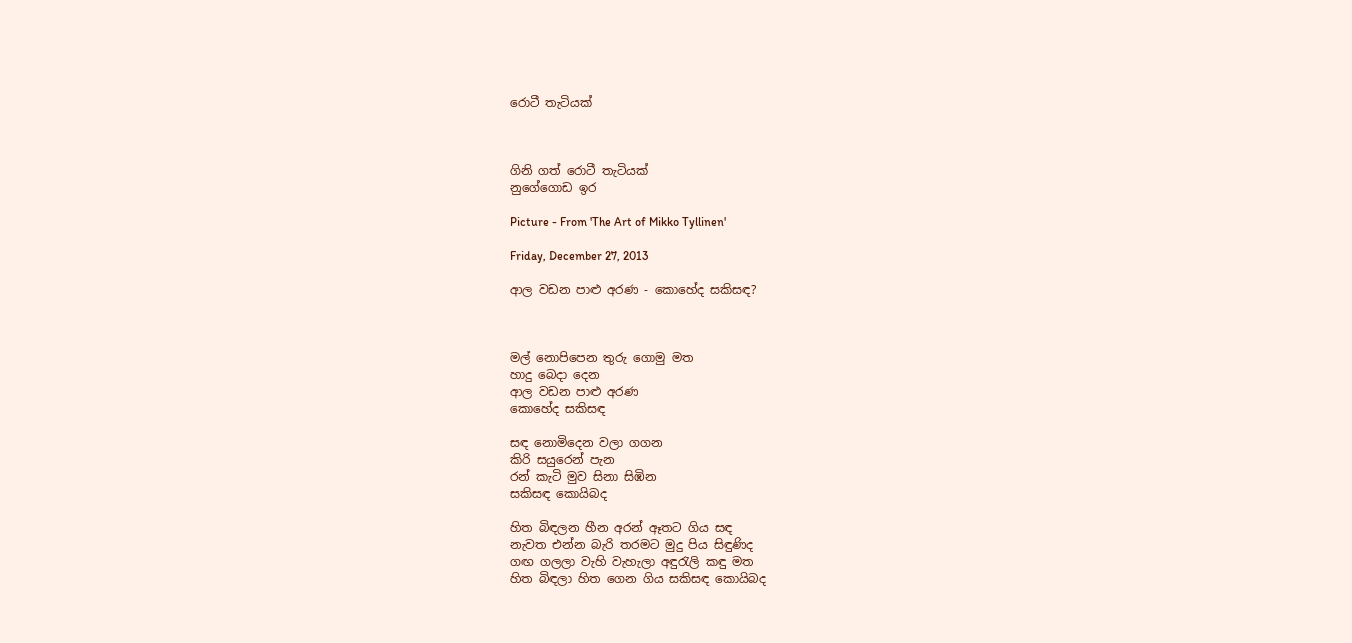රොටී තැටියක්



ගිනි ගත් රොටී තැටියක්
නුගේගොඩ ඉර

Picture - From 'The Art of Mikko Tyllinen'

Friday, December 27, 2013

ආල වඩන පාළු අරණ - කොහේද සකිසඳ?



මල් නොපිපෙන තුරු ගොමු මත
හාදු බෙදා දෙන
ආල වඩන පාළු අරණ
කොහේද සකිසඳ

සඳ නොමිදෙන වලා ගගන
කිරි සයුරෙන් පැන
රන් කැටි මුව සිනා සිඹින
සකිසඳ කොයිබද

හිත බිඳලන හීන අරන් ඈතට ගිය සඳ
නැවත එන්න බැරි තරමට මුදු පිය සිඳුණිද
ගඟ ගලලා වැහි වැහැලා අඳුරැලි කඳු මත
හිත බිඳලා හිත ගෙන ගිය සකිසඳ කොයිබද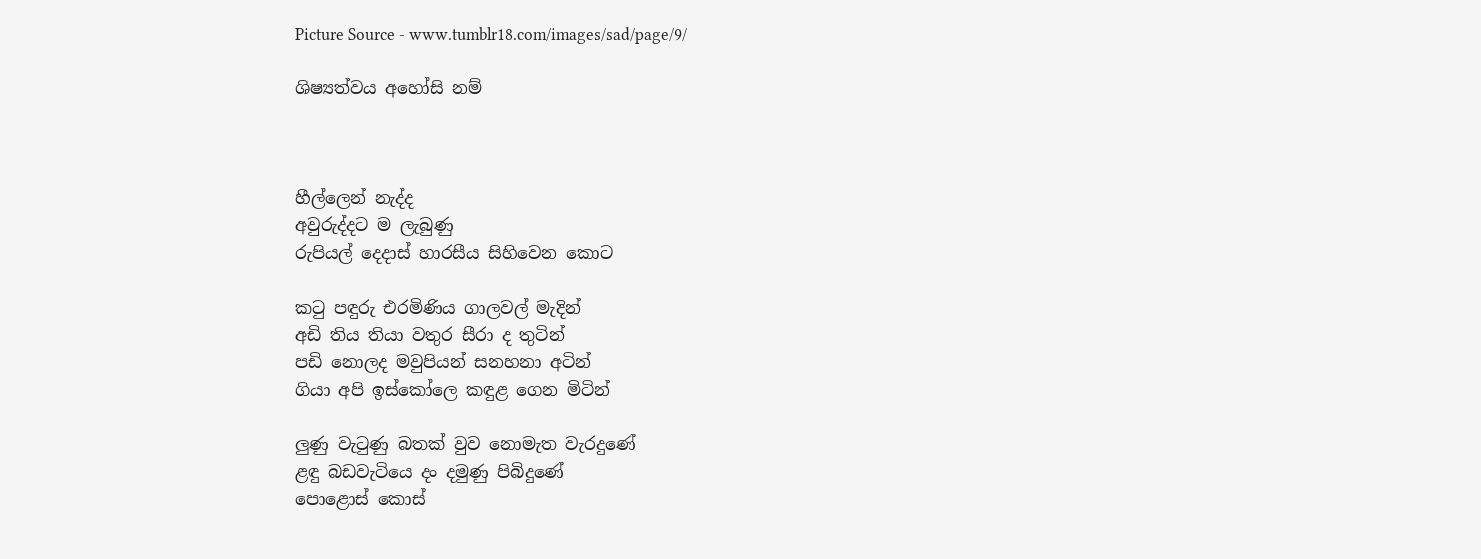Picture Source - www.tumblr18.com/images/sad/page/9/

ශිෂ්‍යත්වය අහෝසි නම්



හීල්ලෙන් නැද්ද
අවුරුද්දට ම ලැබුණු
රුපියල් දෙදාස් හාරසීය සිහිවෙන කොට

කටු පඳුරු එරමිණිය ගාලවල් මැදින්
අඩි තිය තියා වතුර සීරා ද තුටින්
පඩි නොලද මවුපියන් සනහනා අටින්
ගියා අපි ඉස්කෝලෙ කඳුළ ගෙන මිටින්

ලුණු වැටුණු බතක් වුව නොමැත වැරදුණේ
ළඳු බඩවැටියෙ දං දමුණු පිබිදුණේ
පොළොස් කොස්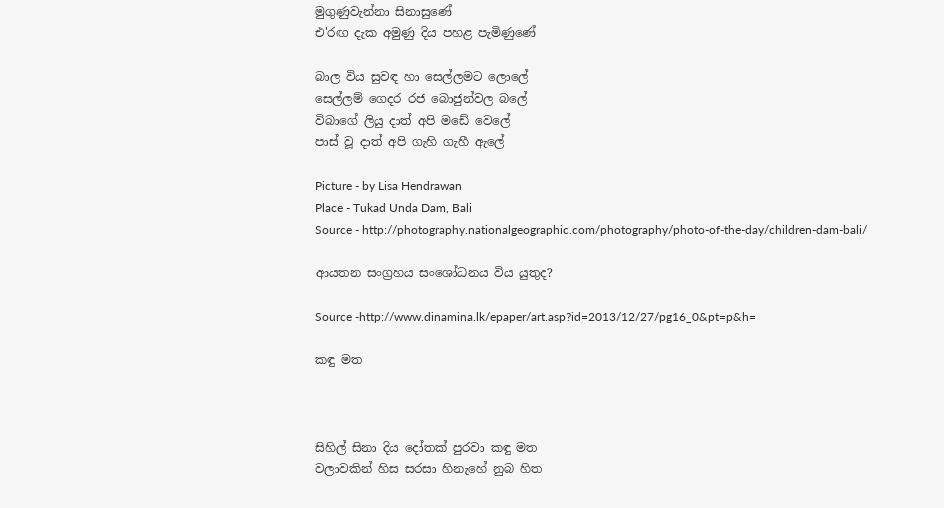මුගුණුවැන්නා සිනාසුණේ
එ'රඟ දැක අමුණු දිය පහළ පැමිණුණේ

බාල විය සුවඳ හා සෙල්ලමට ලොලේ
සෙල්ලම් ගෙදර රජ බොජුන්වල බලේ
විබාගේ ලියු දාත් අපි මඩේ වෙලේ
පාස් වූ දාත් අපි ගැහි ගැහී ඇලේ

Picture - by Lisa Hendrawan
Place - Tukad Unda Dam, Bali
Source - http://photography.nationalgeographic.com/photography/photo-of-the-day/children-dam-bali/

ආයතන සංග්‍රහය සංශෝධනය විය යුතුද?

Source -http://www.dinamina.lk/epaper/art.asp?id=2013/12/27/pg16_0&pt=p&h=

කඳු මත



සිහිල් සිනා දිය දෝතක් පුරවා කඳු මත
වලාවකින් හිස සරසා හිනැහේ නුබ හිත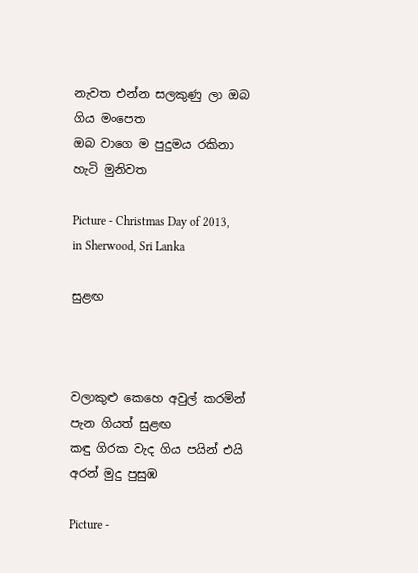නැවත එන්න සලකුණු ලා ඔබ ගිය මංපෙත
ඔබ වාගෙ ම පුදුමය රකිනා හැටි මුනිවත

Picture - Christmas Day of 2013, in Sherwood, Sri Lanka

සුළඟ



වලාකුළු කෙහෙ අවුල් කරමින් පැන ගියත් සුළඟ
කඳු ගිරක වැද ගිය පයින් එයි අරන් මුදු පුසුඹ

Picture -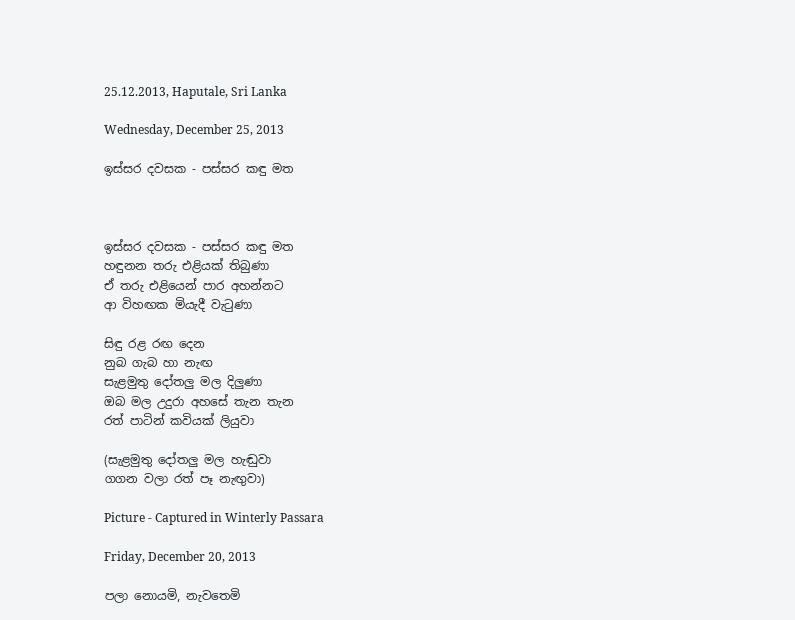25.12.2013, Haputale, Sri Lanka

Wednesday, December 25, 2013

ඉස්සර දවසක - පස්සර කඳු මත



ඉස්සර දවසක - පස්සර කඳු මත
හඳුනන තරු එළියක් තිබුණා
ඒ තරු එළියෙන් පාර අහන්නට
ආ විහඟක මියැදී වැටුණා

සිඳු රළ රඟ දෙන
නුබ ගැබ හා නැඟ
සැළමුතු දෝතලු මල දිලුණා
ඔබ මල උදුරා අහසේ තැන තැන
රත් පාටින් කවියක් ලියුවා

(සැළමුතු දෝතලු මල හැඬුවා
ගගන වලා රත් පෑ නැඟුවා)

Picture - Captured in Winterly Passara

Friday, December 20, 2013

පලා නොයමි, නැවතෙමි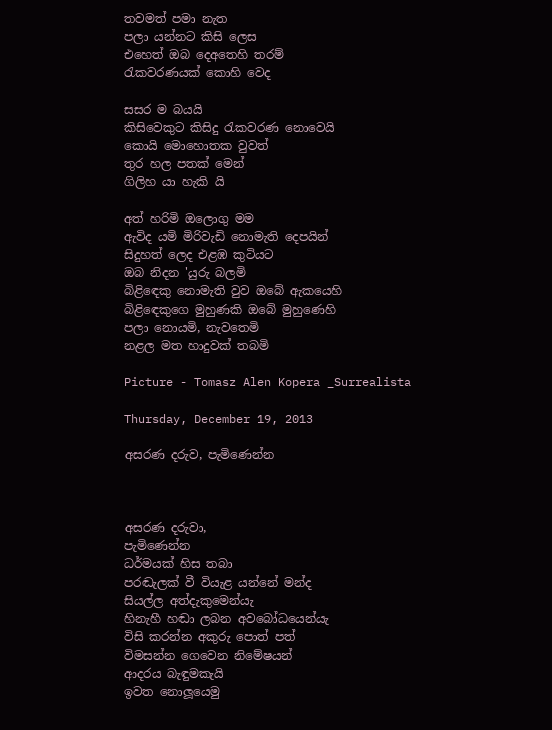තවමත් පමා නැත
පලා යන්නට කිසි ලෙස
එහෙත් ඔබ දෙඅතෙහි තරම්
රැකවරණයක් කොහි වෙද

සසර ම බයයි
කිසිවෙකුට කිසිදු රැකවරණ නොවෙයි
කොයි මොහොතක වුවත්
තුර හල පතක් මෙන්
ගිලිහ යා හැකි යි

අත් හරිමි ඔලොගු මම
ඇවිද යමි මිරිවැඩි නොමැති දෙපයින්
සිදුහත් ලෙද එළඹ කුටියට
ඔබ නිදන 'යුරු බලමි
බිළිඳෙකු නොමැති වුව ඔබේ ඇකයෙහි
බිළිඳෙකුගෙ මුහුණකි ඔබේ මුහුණෙහි
පලා නොයමි, නැවතෙමි
නළල මත හාදුවක් තබමි

Picture - Tomasz Alen Kopera _Surrealista

Thursday, December 19, 2013

අසරණ දරුව, පැමිණෙන්න



අසරණ දරුවා,
පැමිණෙන්න
ධර්මයක් හිස තබා
පරඬැලක් වී වියැළ යන්නේ මන්ද
සියල්ල අත්දැකුමෙන්යැ
හිනැහී හඬා ලබන අවබෝධයෙන්යැ
විසි කරන්න අකුරු පොත් පත්
විමසන්න ගෙවෙන නිමේෂයන්
ආදරය බැඳුමකැයි
ඉවත නොලූයෙමු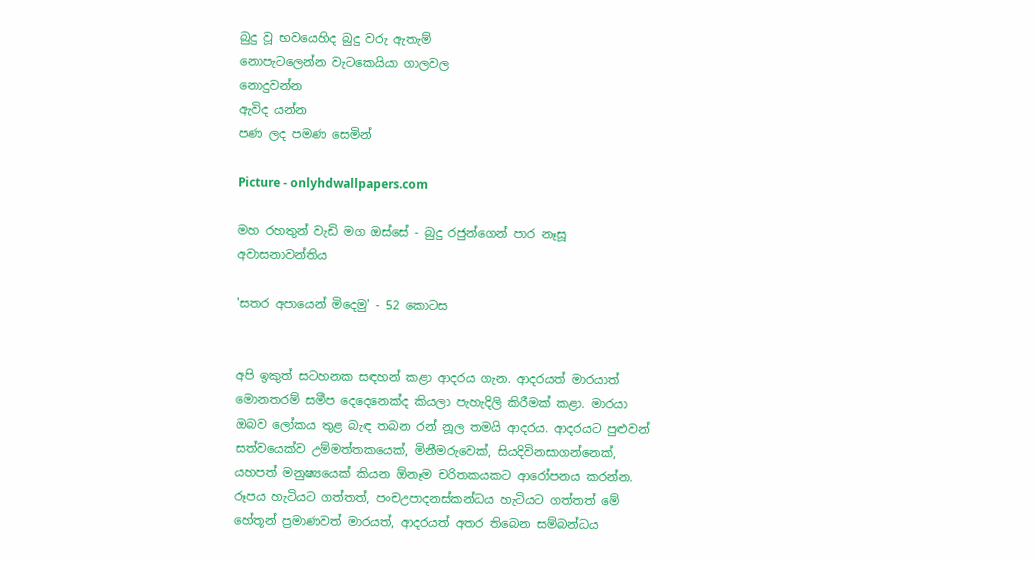බුදු වූ භවයෙහිද බුදු වරු ඇතැම්
නොපැටලෙන්න වැටකෙයියා ගාලවල
නොදුවන්න
ඇවිද යන්න
පණ ලද පමණ සෙමින්

Picture - onlyhdwallpapers.com

මහ රහතුන් වැඩි මග ඔස්‌සේ - බුදු රජුන්ගෙන් පාර නෑසූ අවාසනාවන්තිය

'සතර අපායෙන් මිදෙමු' - 52 කොටස


අපි ඉකුත් සටහනක සඳහන් කළා ආදරය ගැන. ආදරයත් මාරයාත් මොනතරම් සමීප දෙදෙනෙක්‌ද කියලා පැහැදිලි කිරීමක්‌ කළා. මාරයා ඔබව ලෝකය තුළ බැඳ තබන රන් නූල තමයි ආදරය. ආදරයට පුළුවන් සත්වයෙක්‌ව උම්මත්තකයෙක්‌, මිනීමරුවෙක්‌, සියදිවිනසාගන්නෙක්‌, යහපත් මනුෂ්‍යයෙක්‌ කියන ඕනෑම චරිතකයකට ආරෝපනය කරන්න. රූපය හැටියට ගත්තත්, පංචඋපාදනස්‌කන්ධය හැටියට ගත්තත් මේ හේතූන් ප්‍රමාණවත් මාරයත්, ආදරයත් අතර තිබෙන සම්බන්ධය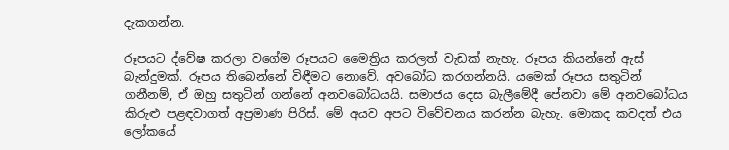දැකගන්න.

රූපයට ද්වේෂ කරලා වගේම රූපයට මෛත්‍රිය කරලත් වැඩක්‌ නැහැ. රූපය කියන්නේ ඇස්‌ බැන්දුමක්‌. රූපය තිබෙන්නේ විඳීමට නොවේ. අවබෝධ කරගන්නයි. යමෙක්‌ රූපය සතුටින් ගනීනම්, ඒ ඔහු සතුටින් ගන්නේ අනවබෝධයයි. සමාජය දෙස බැලීමේදී පේනවා මේ අනවබෝධය කිරුළු පළඳවාගත් අප්‍රමාණ පිරිස්‌. මේ අයව අපට විවේචනය කරන්න බැහැ. මොකද කවදත් එය ලෝකයේ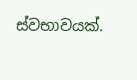ස්‌වභාවයක්‌.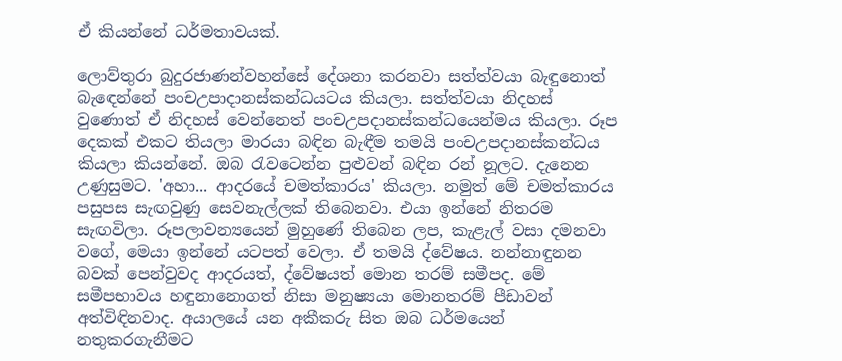ඒ කියන්නේ ධර්මතාවයක්‌.

ලොව්තුරා බුදුරජාණන්වහන්සේ දේශනා කරනවා සත්ත්වයා බැඳුනොත් බැඳෙන්නේ පංචඋපාදානස්‌කන්ධයටය කියලා. සත්ත්වයා නිදහස්‌ වුණොත් ඒ නිදහස්‌ වෙන්නෙත් පංචඋපදානස්‌කන්ධයෙන්මය කියලා. රූප දෙකක්‌ එකට තියලා මාරයා බඳින බැඳීම තමයි පංචඋපදානස්‌කන්ධය කියලා කියන්නේ. ඔබ රැවටෙන්න පුළුවන් බඳින රන් නූලට. දැනෙන උණුසුමට. 'අහා... ආදරයේ චමත්කාරය' කියලා. නමුත් මේ චමත්කාරය පසුපස සැඟවුණු සෙවනැල්ලක්‌ තිබෙනවා. එයා ඉන්නේ නිතරම සැඟවිලා. රූපලාවන්‍යයෙන් මුහුණේ තිබෙන ලප, කැළැල් වසා දමනවා වගේ, මෙයා ඉන්නේ යටපත් වෙලා. ඒ තමයි ද්වේෂය. නන්නාඳුනන බවක්‌ පෙන්වුවද ආදරයත්, ද්වේෂයත් මොන තරම් සමීපද. මේ සමීපභාවය හඳුනානොගත් නිසා මනුෂ්‍යයා මොනතරම් පීඩාවන් අත්විඳිනවාද. අයාලයේ යන අකීකරු සිත ඔබ ධර්මයෙන් නතුකරගැනීමට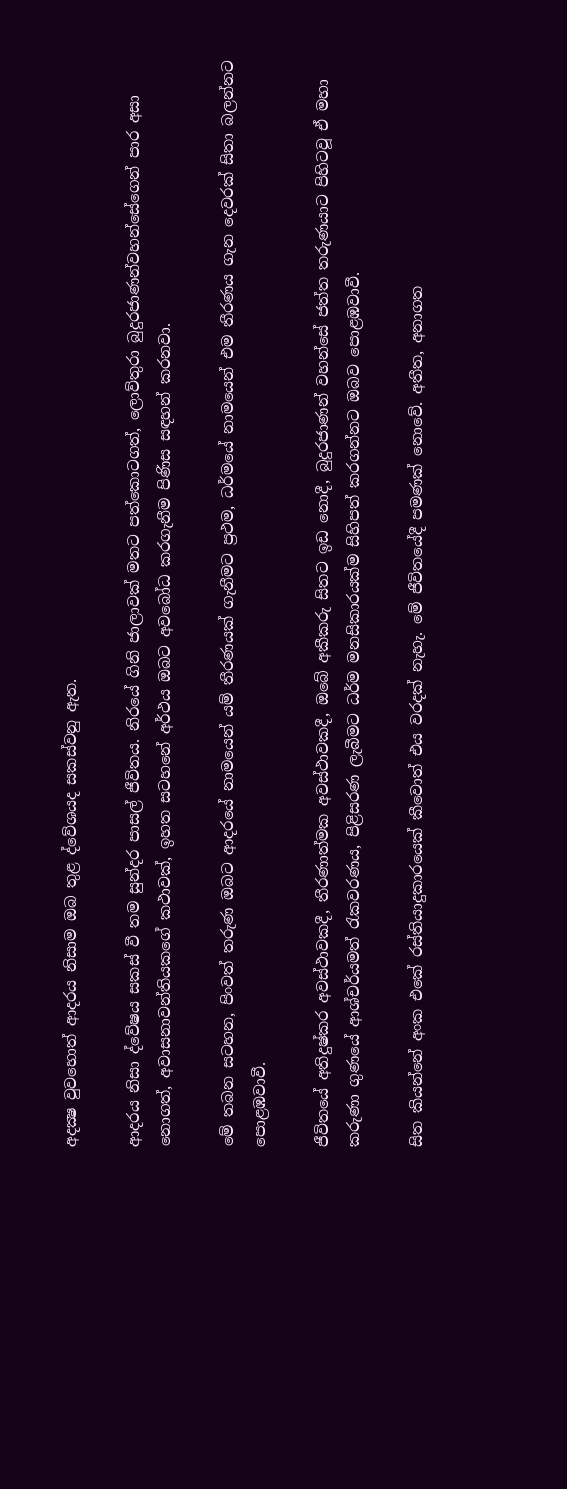අදක්‍ෂ වුවහොත් ආදරය නිසාම ඔබ තුළ ද්වේශයද සකස්‌වනු ඇත.

ආදරය නිසා ද්වේෂය සකස්‌ වී තම සුන්දර පාසල් ජීවිතය. නිරයේ ගිනි ජාලාවක්‌ මතට පත්කොටගත්, ලොව්තුරා බුදුරජාණන්වහන්සේගෙන් පාර අසා නොගත්, අවාසනාවන්තියකගේ කථාවක්‌, ඉහත සටහනේ අර්ථය ඔබට අවබෝධ කරගැනීම පිණිස සඳහන් කරනවා.

මේ තබන සටහන, පිංවත් තරුණ ඔබට ආදරයේ නාමයෙන් යම් තීරණයක්‌ ගැනීමට ප්‍රථම, ධර්මයේ නාමයෙන් එම තීරණය ගැන දෙවරක්‌ සිතා බලන්නට පොළඹවාවී.

ජීවිතයේ අතිදුෂ්කර අවස්‌ථාවකදී, තීරණාත්මක අවස්‌ථාවකදී, ඔබේ අකීකරු සිතට ඉඩ නොදී, බුදුරජාණන් වහන්සේ ජත්ත තරුණයාට පිහිටවූ ඒ මහා කරුණා ගුණයේ ආශ්චර්යමත් රැකවරණය, පිළිසරණ ලැබීමට ධර්ම මනසිකාරයක්‌ම සිහිපත් කරගන්නට ඔබව පොළඹවාවී.

සිත කියන්නේ අංක එකේ රස්‌තියාදුකාරයෙක්‌ කීවොත් එය වරදක්‌ නැහැ. මේ ජීවිතයේදී පමණක්‌ නොවේ. අතීත, අනාගත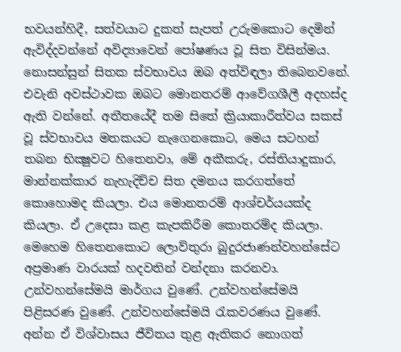භවයන්හිදී, සත්වයාට දුකත් සැපත් උරුමකොට දෙමින් ඇවිද්දවන්නේ අවිද්‍යාවෙන් පෝෂණය වූ සිත විසින්මය. නොසන්සුන් සිතක ස්‌වභාවය ඔබ අත්විඳලා තිබෙනවනේ. එවැනි අවස්‌ථාවක ඔබට මොනතරම් ආවේගශීලී අදහස්‌ද ඇති වන්නේ. අතීතයේදී තම සිතේ ක්‍රියාකාරීත්වය සකස්‌ වූ ස්‌වභාවය මතකයට නැගෙනකොට, මෙය සටහන් තබන භික්‍ෂුවට හිතෙනවා, මේ අකීකරු, රස්‌තියාදුකාර, මාන්නක්‌කාර නැහැදිච්ච සිත දමනය කරගත්තේ කොහොමද කියලා. එය මොනතරම් ආශ්චර්යයක්‌ද කියලා. ඒ උදෙසා කළ කැපකිරීම කොතරම්ද කියලා. මෙහෙම හිතෙනකොට ලොව්තුරා බුදුරජාණන්වහන්සේට අප්‍රමාණ වාරයක්‌ හදවතින් වන්දනා කරනවා. උන්වහන්සේමයි මාර්ගය වුණේ. උන්වහන්සේමයි පිළිසරණ වුණේ. උන්වහන්සේමයි රැකවරණය වුණේ. අන්න ඒ විශ්වාසය ජීවිතය තුළ ඇතිකර නොගත්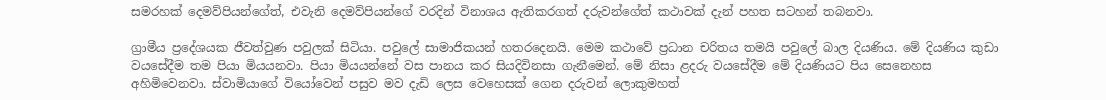සමරහක්‌ දෙමව්පියන්ගේත්, එවැනි දෙමව්පියන්ගේ වරදින් විනාශය ඇතිකරගත් දරුවන්ගේත් කථාවක්‌ දැන් පහත සටහන් තබනවා.

ග්‍රාමීය ප්‍රදේශයක ජීවත්වුණ පවුලක්‌ සිටියා. පවුලේ සාමාජිකයන් හතරදෙනයි. මෙම කථාවේ ප්‍රධාන චරිතය තමයි පවුලේ බාල දියණිය. මේ දියණිය කුඩා වයසේදීම තම පියා මියයනවා. පියා මියයන්නේ වස පානය කර සියදිවිනසා ගැනීමෙන්. මේ නිසා ළදරු වයසේදීම මේ දියණියට පිය සෙනෙහස අහිමිවෙනවා. ස්‌වාමියාගේ වියෝවෙන් පසුව මව දැඩි ලෙස වෙහෙසක්‌ ගෙන දරුවන් ලොකුමහත්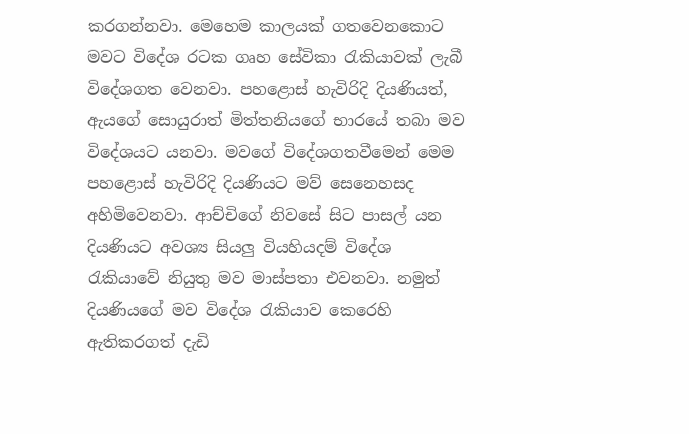කරගන්නවා. මෙහෙම කාලයක්‌ ගතවෙනකොට මවට විදේශ රටක ගෘහ සේවිකා රැකියාවක්‌ ලැබී විදේශගත වෙනවා. පහළොස්‌ හැවිරිදි දියණියත්, ඇයගේ සොයුරාත් මිත්තනියගේ භාරයේ තබා මව විදේශයට යනවා. මවගේ විදේශගතවීමෙන් මෙම පහළොස්‌ හැවිරිදි දියණියට මව් සෙනෙහසද අහිමිවෙනවා. ආච්චිගේ නිවසේ සිට පාසල් යන දියණියට අවශ්‍ය සියලු වියහියදම් විදේශ රැකියාවේ නියුතු මව මාස්‌පතා එවනවා. නමුත් දියණියගේ මව විදේශ රැකියාව කෙරෙහි ඇතිකරගත් දැඩි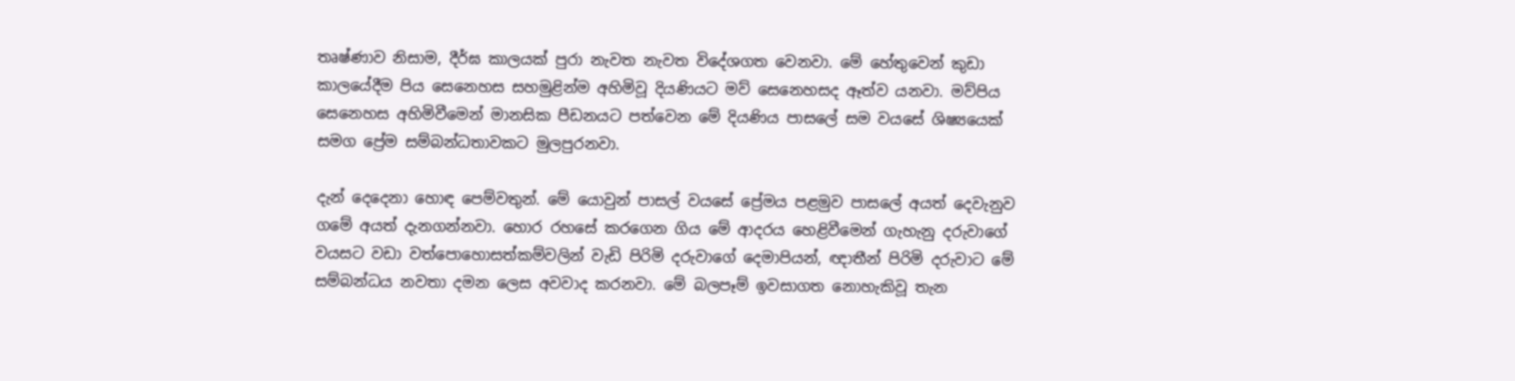තෘෂ්ණාව නිසාම, දීර්ඝ කාලයක්‌ පුරා නැවත නැවත විදේශගත වෙනවා. මේ හේතුවෙන් කුඩා කාලයේදීම පිය සෙනෙහස සහමුළින්ම අහිමිවූ දියණියට මව් සෙනෙහසද ඈත්ව යනවා. මව්පිය සෙනෙහස අහිමිවීමෙන් මානසික පීඩනයට පත්වෙන මේ දියණිය පාසලේ සම වයසේ ශිෂ්‍යයෙක්‌ සමග ප්‍රේම සම්බන්ධතාවකට මුලපුරනවා.

දැන් දෙදෙනා හොඳ පෙම්වතුන්. මේ යොවුන් පාසල් වයසේ ප්‍රේමය පළමුව පාසලේ අයත් දෙවැනුව ගමේ අයත් දැනගන්නවා. හොර රහසේ කරගෙන ගිය මේ ආදරය හෙළිවීමෙන් ගැහැනු දරුවාගේ වයසට වඩා වත්පොහොසත්කම්වලින් වැඩි පිරිමි දරුවාගේ දෙමාපියන්, ඥාතීන් පිරිමි දරුවාට මේ සම්බන්ධය නවතා දමන ලෙස අවවාද කරනවා. මේ බලපෑම් ඉවසාගත නොහැකිවූ තැන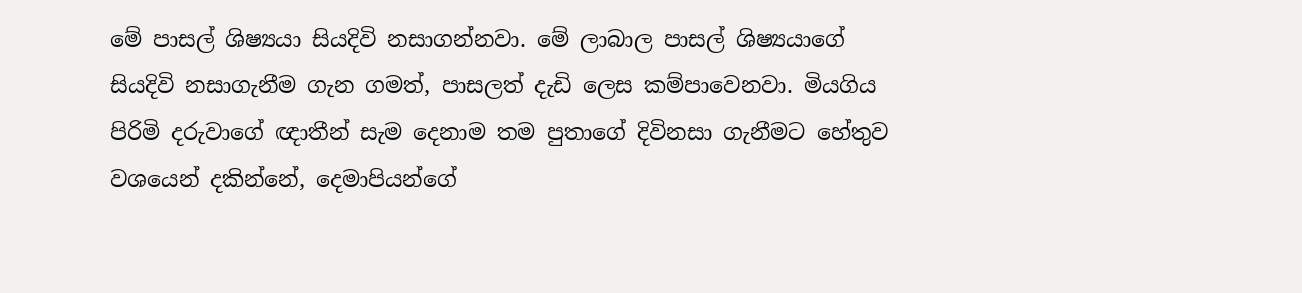මේ පාසල් ශිෂ්‍යයා සියදිවි නසාගන්නවා. මේ ලාබාල පාසල් ශිෂ්‍යයාගේ සියදිවි නසාගැනීම ගැන ගමත්, පාසලත් දැඩි ලෙස කම්පාවෙනවා. මියගිය පිරිමි දරුවාගේ ඥාතීන් සැම දෙනාම තම පුතාගේ දිවිනසා ගැනීමට හේතුව වශයෙන් දකින්නේ, දෙමාපියන්ගේ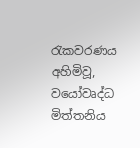රැකවරණය අහිමිවූ, වයෝවෘද්ධ මිත්තනිය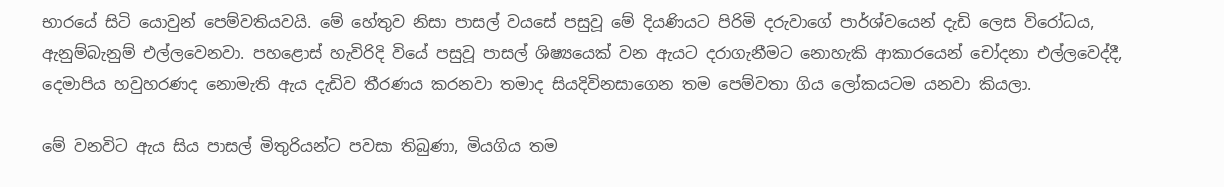භාරයේ සිටි යොවුන් පෙම්වතියවයි. මේ හේතුව නිසා පාසල් වයසේ පසුවූ මේ දියණියට පිරිමි දරුවාගේ පාර්ශ්වයෙන් දැඩි ලෙස විරෝධය, ඇනුම්බැනුම් එල්ලවෙනවා. පහළොස්‌ හැවිරිදි වියේ පසුවූ පාසල් ශිෂ්‍යයෙක්‌ වන ඇයට දරාගැනීමට නොහැකි ආකාරයෙන් චෝදනා එල්ලවෙද්දී, දෙමාපිය හවුහරණද නොමැති ඇය දැඩිව තීරණය කරනවා තමාද සියදිවිනසාගෙන තම පෙම්වතා ගිය ලෝකයටම යනවා කියලා.

මේ වනවිට ඇය සිය පාසල් මිතුරියන්ට පවසා තිබුණා, මියගිය තම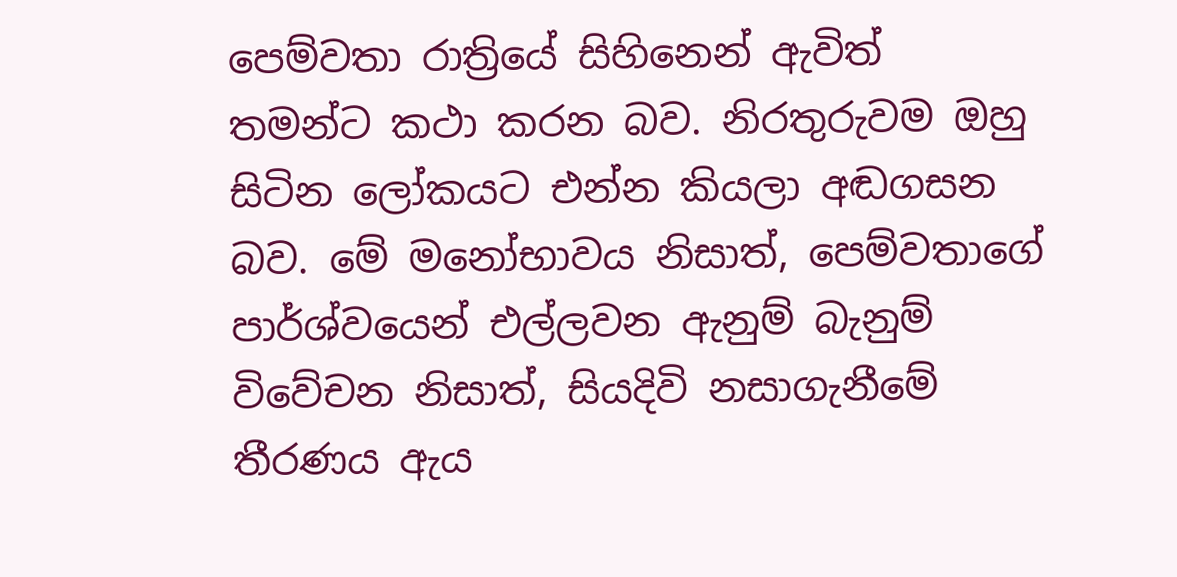පෙම්වතා රාත්‍රියේ සිහිනෙන් ඇවිත් තමන්ට කථා කරන බව. නිරතුරුවම ඔහු සිටින ලෝකයට එන්න කියලා අඬගසන බව. මේ මනෝභාවය නිසාත්, පෙම්වතාගේ පාර්ශ්වයෙන් එල්ලවන ඇනුම් බැනුම් විවේචන නිසාත්, සියදිවි නසාගැනීමේ තීරණය ඇය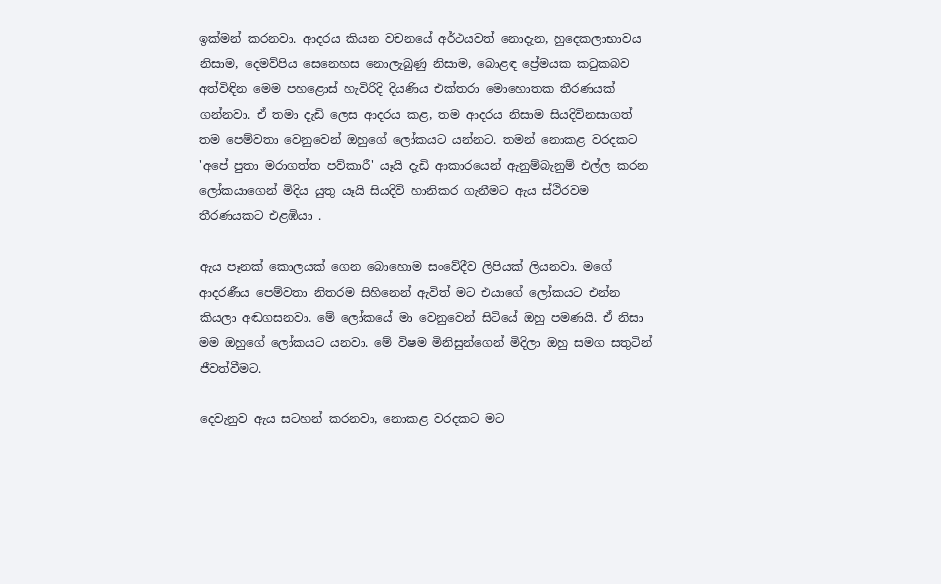ඉක්‌මන් කරනවා. ආදරය කියන වචනයේ අර්ථයවත් නොදැන, හුදෙකලාභාවය නිසාම, දෙමව්පිය සෙනෙහස නොලැබුණු නිසාම, බොළඳ ප්‍රේමයක කටුකබව අත්විඳින මෙම පහළොස්‌ හැවිරිදි දියණිය එක්‌තරා මොහොතක තීරණයක්‌ ගන්නවා. ඒ තමා දැඩි ලෙස ආදරය කළ, තම ආදරය නිසාම සියදිවිනසාගත් තම පෙම්වතා වෙනුවෙන් ඔහුගේ ලෝකයට යන්නට. තමන් නොකළ වරදකට 'අපේ පුතා මරාගත්ත පව්කාරී' යෑයි දැඩි ආකාරයෙන් ඇනුම්බැනුම් එල්ල කරන ලෝකයාගෙන් මිදිය යුතු යෑයි සියදිවි හානිකර ගැනීමට ඇය ස්‌ථිරවම තීරණයකට එළඹියා .

ඇය පෑනක්‌ කොලයක්‌ ගෙන බොහොම සංවේදීව ලිපියක්‌ ලියනවා. මගේ ආදරණීය පෙම්වතා නිතරම සිහිනෙන් ඇවිත් මට එයාගේ ලෝකයට එන්න කියලා අඬගසනවා. මේ ලෝකයේ මා වෙනුවෙන් සිටියේ ඔහු පමණයි. ඒ නිසා මම ඔහුගේ ලෝකයට යනවා. මේ විෂම මිනිසුන්ගෙන් මිදිලා ඔහු සමග සතුටින් ජීවත්වීමට.

දෙවැනුව ඇය සටහන් කරනවා, නොකළ වරදකට මට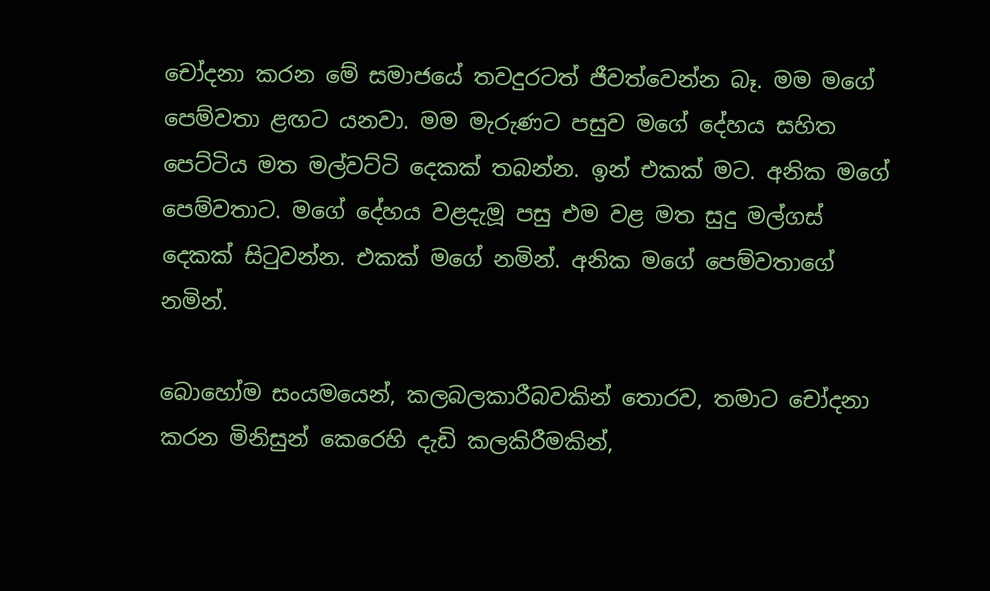චෝදනා කරන මේ සමාජයේ තවදුරටත් ජීවත්වෙන්න බෑ. මම මගේ පෙම්වතා ළඟට යනවා. මම මැරුණට පසුව මගේ දේහය සහිත පෙට්‌ටිය මත මල්වට්‌ටි දෙකක්‌ තබන්න. ඉන් එකක්‌ මට. අනික මගේ පෙම්වතාට. මගේ දේහය වළදැමූ පසු එම වළ මත සුදු මල්ගස්‌ දෙකක්‌ සිටුවන්න. එකක්‌ මගේ නමින්. අනික මගේ පෙම්වතාගේ නමින්.

බොහෝම සංයමයෙන්, කලබලකාරීබවකින් තොරව, තමාට චෝදනා කරන මිනිසුන් කෙරෙහි දැඩි කලකිරීමකින්,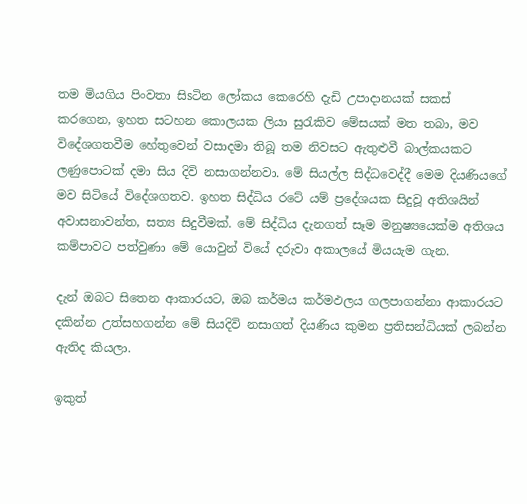තම මියගිය පිංවතා සිsටින ලෝකය කෙරෙහි දැඩි උපාදානයක්‌ සකස්‌ කරගෙන, ඉහත සටහන කොලයක ලියා සුරැකිව මේසයක්‌ මත තබා, මව විදේශගතවීම හේතුවෙන් වසාදමා තිබූ තම නිවසට ඇතුළුවී බාල්කයකට ලණුපොටක්‌ දමා සිය දිවි නසාගන්නවා. මේ සියල්ල සිද්ධවෙද්දී මෙම දියණියගේ මව සිටියේ විදේශගතව. ඉහත සිද්ධිය රටේ යම් ප්‍රදේශයක සිදුවූ අතිශයින් අවාසනාවන්ත, සත්‍ය සිදුවීමක්‌. මේ සිද්ධිය දැනගත් සෑම මනුෂ්‍යයෙක්‌ම අතිශය කම්පාවට පත්වුණා මේ යොවුන් වියේ දරුවා අකාලයේ මියයැම ගැන.

දැන් ඔබට සිතෙන ආකාරයට, ඔබ කර්මය කර්මඵලය ගලපාගන්නා ආකාරයට දකින්න උත්සහගන්න මේ සියදිවි නසාගත් දියණිය කුමන ප්‍රතිසන්ධියක්‌ ලබන්න ඇතිද කියලා.

ඉකුත්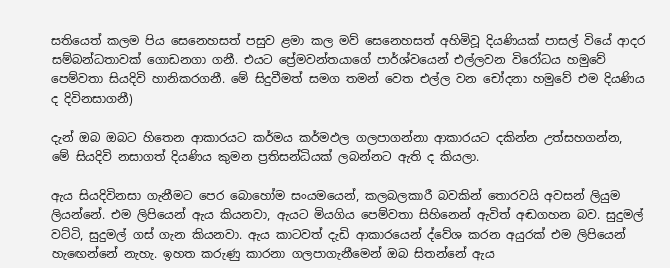සතියෙත් කලම පිය සෙනෙහසත් පසුව ළමා කල මව් සෙනෙහසත් අහිමිවූ දියණියක්‌ පාසල් වියේ ආදර සම්බන්ධතාවක්‌ ගොඩනගා ගනී. එයට ප්‍රේමවන්තයාගේ පාර්ශ්වයෙන් එල්ලවන විරෝධය හමුවේ පෙම්වතා සියදිවි හානිකරගනී. මේ සිදුවීමත් සමග තමන් වෙත එල්ල වන චෝදනා හමුවේ එම දියණිය ද දිවිනසාගනී)

දැන් ඔබ ඔබට හිතෙන ආකාරයට කර්මය කර්මඵල ගලපාගන්නා ආකාරයට දකින්න උත්සහගන්න, මේ සියදිවි නසාගත් දියණිය කුමන ප්‍රතිසන්ධියක්‌ ලබන්නට ඇති ද කියලා.

ඇය සියදිවිනසා ගැනීමට පෙර බොහෝම සංයමයෙන්, කලබලකාරී බවකින් තොරවයි අවසන් ලියුම ලියන්නේ. එම ලිපියෙන් ඇය කියනවා, ඇයට මියගිය පෙම්වතා සිහිනෙන් ඇවිත් අඬගහන බව. සුදුමල් වට්‌ටි, සුදුමල් ගස්‌ ගැන කියනවා. ඇය කාටවත් දැඩි ආකාරයෙන් ද්වේශ කරන අයුරක්‌ එම ලිපියෙන් හැඟෙන්නේ නැහැ. ඉහත කරුණු කාරනා ගලපාගැනීමෙන් ඔබ සිතන්නේ ඇය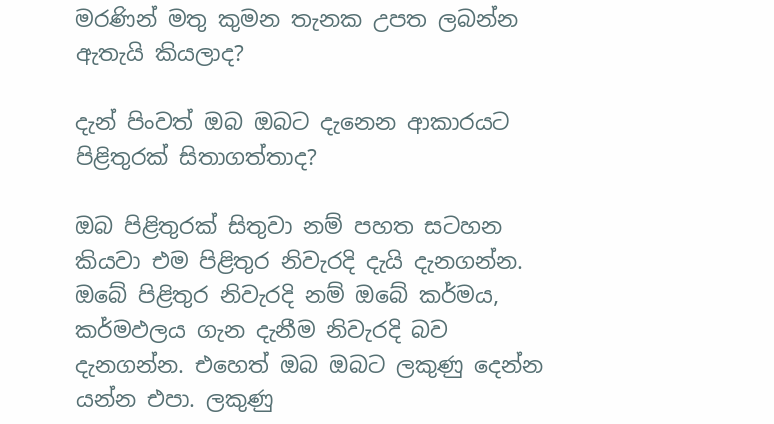මරණින් මතු කුමන තැනක උපත ලබන්න ඇතැයි කියලාද?

දැන් පිංවත් ඔබ ඔබට දැනෙන ආකාරයට පිළිතුරක්‌ සිතාගත්තාද?

ඔබ පිළිතුරක්‌ සිතුවා නම් පහත සටහන කියවා එම පිළිතුර නිවැරදි දැයි දැනගන්න. ඔබේ පිළිතුර නිවැරදි නම් ඔබේ කර්මය, කර්මඵලය ගැන දැනීම නිවැරදි බව දැනගන්න. එහෙත් ඔබ ඔබට ලකුණු දෙන්න යන්න එපා. ලකුණු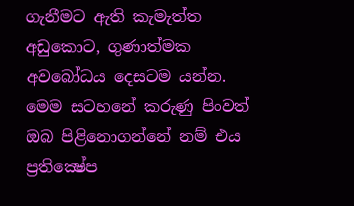ගැනීමට ඇති කැමැත්ත අඩුකොට, ගුණාත්මක අවබෝධය දෙසටම යන්න. මෙම සටහනේ කරුණු පිංවත් ඔබ පිළිනොගන්නේ නම් එය ප්‍රතික්‍ෂේප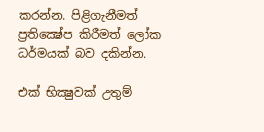කරන්න. පිළිගැනීමත් ප්‍රතික්‍ෂේප කිරීමත් ලෝක ධර්මයක්‌ බව දකින්න.

එක්‌ භික්‍ෂුවක්‌ උතුම්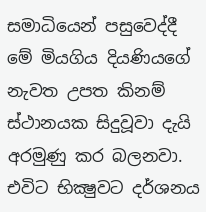සමාධියෙන් පසුවෙද්දී මේ මියගිය දියණියගේ නැවත උපත කිනම් ස්‌ථානයක සිදුවූවා දැයි අරමුණු කර බලනවා. එවිට භික්‍ෂුවට දර්ශනය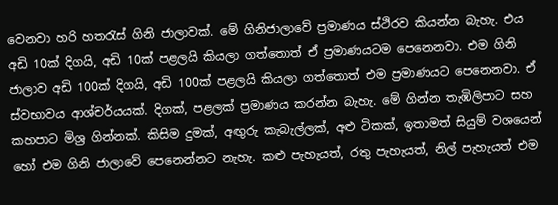වෙනවා හරි හතරැස්‌ ගිනි ජාලාවක්‌. මේ ගිනිජාලාවේ ප්‍රමාණය ස්‌ථිරව කියන්න බැහැ. එය අඩි 10ක්‌ දිගයි, අඩි 10ක්‌ පළලයි කියලා ගත්තොත් ඒ ප්‍රමාණයටම පෙනෙනවා. එම ගිනි ජාලාව අඩි 100ක්‌ දිගයි, අඩි 100ක්‌ පළලයි කියලා ගත්තොත් එම ප්‍රමාණයට පෙනෙනවා. ඒ ස්‌වභාවය ආශ්චර්යයක්‌. දිගක්‌, පළලක්‌ ප්‍රමාණය කරන්න බැහැ. මේ ගින්න තැඹිලිපාට සහ කහපාට මිශ්‍ර ගින්නක්‌. කිසිම දුමක්‌, අඟුරු කැබැල්ලක්‌, අළු ටිකක්‌, ඉතාමත් සියුම් වශයෙන් හෝ එම ගිනි ජාලාවේ පෙනෙන්නට නැහැ. කළු පැහැයත්, රතු පැහැයත්, නිල් පැහැයත් එම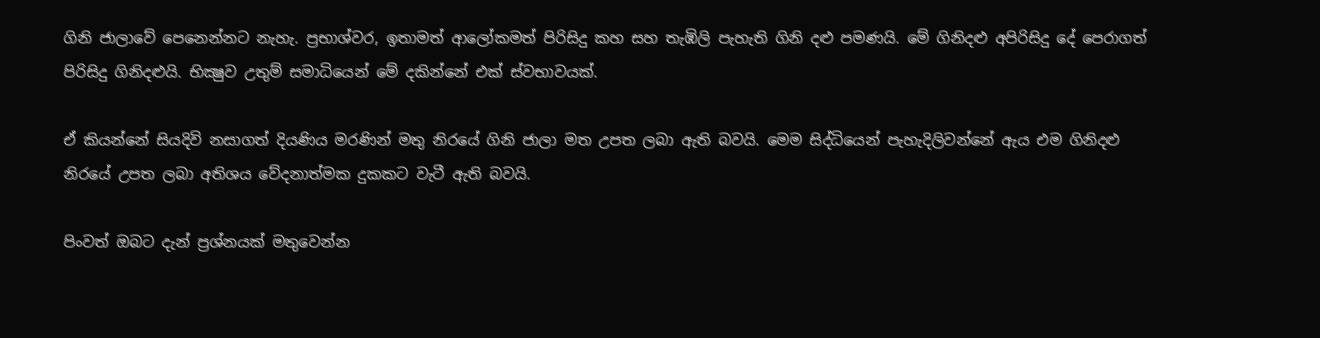ගිනි ජාලාවේ පෙනෙන්නට නැහැ. ප්‍රභාශ්වර, ඉතාමත් ආලෝකමත් පිරිසිදු කහ සහ තැඹිලි පැහැති ගිනි දළු පමණයි. මේ ගිනිදළු අපිරිසිදු දේ පෙරාගත් පිරිසිදු ගිනිදළුයි. භික්‍ෂුව උතුම් සමාධියෙන් මේ දකින්නේ එක්‌ ස්‌වභාවයක්‌.

ඒ කියන්නේ සියදිවි නසාගත් දියණිය මරණින් මතු නිරයේ ගිනි ජාලා මත උපත ලබා ඇති බවයි. මෙම සිද්ධියෙන් පැහැදිලිවන්නේ ඇය එම ගිනිදළු නිරයේ උපත ලබා අතිශය වේදනාත්මක දුකකට වැටී ඇති බවයි.

පිංවත් ඔබට දැන් ප්‍රශ්නයක්‌ මතුවෙන්න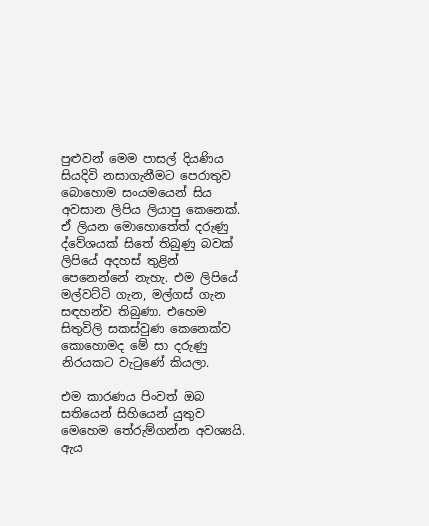පුළුවන් මෙම පාසල් දියණිය සියදිවි නසාගැනීමට පෙරාතුව බොහොම සංයමයෙන් සිය අවසාන ලිපිය ලියාපු කෙනෙක්‌. ඒ ලියන මොහොතේත් දරුණු ද්වේශයක්‌ සිතේ තිබුණු බවක්‌ ලිපියේ අදහස්‌ තුළින් පෙනෙන්නේ නැහැ. එම ලිපියේ මල්වට්‌ටි ගැන, මල්ගස්‌ ගැන සඳහන්ව තිබුණා. එහෙම සිතුවිලි සකස්‌වුණ කෙනෙක්‌ව කොහොමද මේ සා දරුණු නිරයකට වැටුණේ කියලා.

එම කාරණය පිංවත් ඔබ සතියෙන් සිහියෙන් යුතුව මෙහෙම තේරුම්ගන්න අවශ්‍යයි. ඇය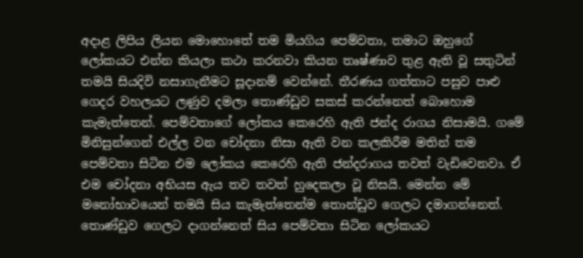අදාළ ලිපිය ලියන මොහොතේ තම මියගිය පෙම්වතා, තමාට ඔහුගේ ලෝකයට එන්න කියලා කථා කරනවා කියන තෘෂ්ණාව තුළ ඇති වූ සතුටින් තමයි සියදිවි නසාගැනීමට සූදානම් වෙන්නේ. තීරණය ගත්තාට පසුව පාළු ගෙදර වහලයට ලණුව දමලා තොණ්‌ඩුව සකස්‌ කරන්නෙත් බොහොම කැමැත්තෙන්. පෙම්වතාගේ ලෝකය කෙරෙහි ඇති ජන්ද රාගය නිසාමයි. ගමේ මිනිසුන්ගෙන් එල්ල වන චෝදනා නිසා ඇති වන කලකිරීම මතින් තම පෙම්වතා සිටින එම ලෝකය කෙරෙහි ඇති ජන්දරාගය තවත් වැඩිවෙනවා. ඒ එම චෝදනා අභියස ඇය තව තවත් හුදෙකලා වූ නිසයි. මෙන්න මේ මනෝභාවයෙන් තමයි සිය කැමැත්තෙන්ම තොන්ඩුව ගෙලට දමාගන්නෙත්. තොණ්‌ඩුව ගෙලට දාගන්නෙත් සිය පෙම්වතා සිටින ලෝකයට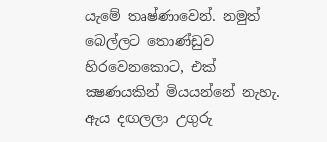යැමේ තෘෂ්ණාවෙන්. නමුත් බෙල්ලට තොණ්‌ඩුව හිරවෙනකොට, එක්‌ ක්‍ෂණයකින් මියයන්නේ නැහැ. ඇය දඟලලා උගුරු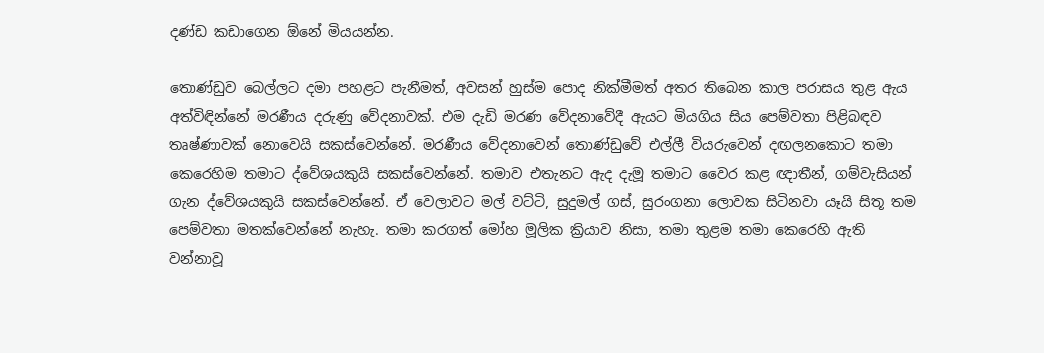දණ්‌ඩ කඩාගෙන ඕනේ මියයන්න.

තොණ්‌ඩුව බෙල්ලට දමා පහළට පැනීමත්, අවසන් හුස්‌ම පොද නික්‌මීමත් අතර තිබෙන කාල පරාසය තුළ ඇය අත්විඳින්නේ මරණීය දරුණු වේදනාවක්‌. එම දැඩි මරණ වේදනාවේදී ඇයට මියගිය සිය පෙම්වතා පිළිබඳව තෘෂ්ණාවක්‌ නොවෙයි සකස්‌වෙන්නේ. මරණීය වේදනාවෙන් තොණ්‌ඩුවේ එල්ලී වියරුවෙන් දඟලනකොට තමා කෙරෙහිම තමාට ද්වේශයකුයි සකස්‌වෙන්නේ. තමාව එතැනට ඇද දැමූ තමාට වෛර කළ ඥාතීන්, ගම්වැසියන් ගැන ද්වේශයකුයි සකස්‌වෙන්නේ. ඒ වෙලාවට මල් වට්‌ටි, සුදුමල් ගස්‌, සුරංගනා ලොවක සිටිනවා යෑයි සිතූ තම පෙම්වතා මතක්‌වෙන්නේ නැහැ. තමා කරගත් මෝහ මූලික ක්‍රියාව නිසා, තමා තුළම තමා කෙරෙහි ඇති වන්නාවූ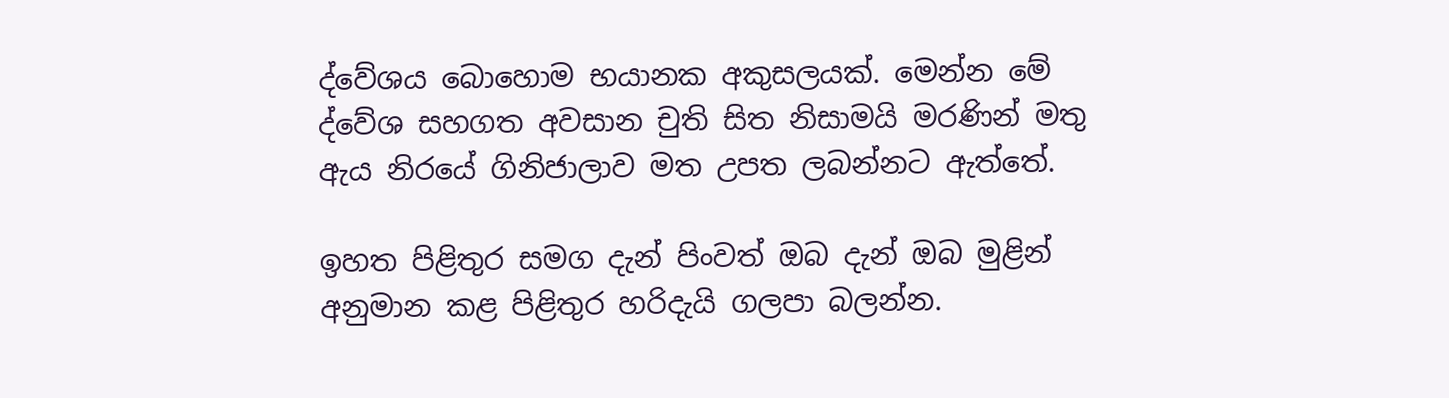ද්වේශය බොහොම භයානක අකුසලයක්‌. මෙන්න මේ ද්වේශ සහගත අවසාන චුති සිත නිසාමයි මරණින් මතු ඇය නිරයේ ගිනිජාලාව මත උපත ලබන්නට ඇත්තේ.

ඉහත පිළිතුර සමග දැන් පිංවත් ඔබ දැන් ඔබ මුළින් අනුමාන කළ පිළිතුර හරිදැයි ගලපා බලන්න.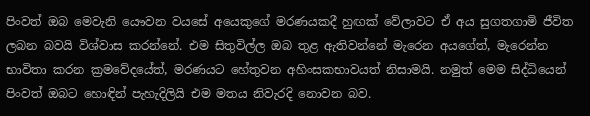පිංවත් ඔබ මෙවැනි යෞවන වයසේ අයෙකුගේ මරණයකදී හුඟක්‌ වේලාවට ඒ අය සුගතගාමි ජීවිත ලබන බවයි විශ්වාස කරන්නේ. එම සිතුවිල්ල ඔබ තුළ ඇතිවන්නේ මැරෙන අයගේත්, මැරෙන්න භාවිතා කරන ක්‍රමවේදයේත්, මරණයට හේතුවන අහිංසකභාවයත් නිසාමයි. නමුත් මෙම සිද්ධියෙන් පිංවත් ඔබට හොඳින් පැහැදිලියි එම මතය නිවැරදි නොවන බව.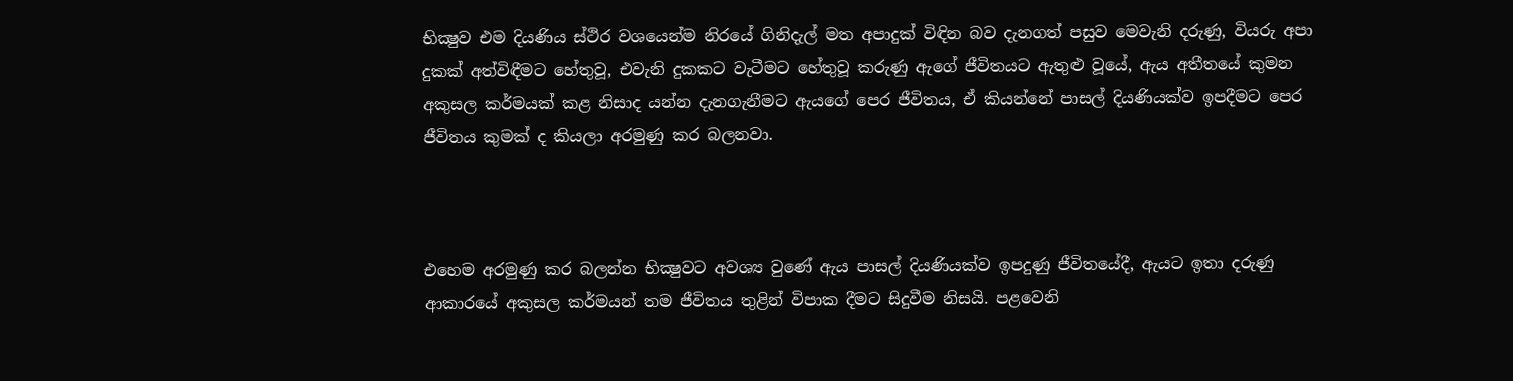භික්‍ෂුව එම දියණිය ස්‌ථිර වශයෙන්ම නිරයේ ගිනිදැල් මත අපාදුක්‌ විඳින බව දැනගත් පසුව මෙවැනි දරුණු, වියරු අපා දුකක්‌ අත්විඳීමට හේතුවූ, එවැනි දුකකට වැටීමට හේතුවූ කරුණු ඇගේ ජීවිතයට ඇතුළු වූයේ, ඇය අතීතයේ කුමන අකුසල කර්මයක්‌ කළ නිසාද යන්න දැනගැනීමට ඇයගේ පෙර ජීවිතය, ඒ කියන්නේ පාසල් දියණියක්‌ව ඉපදීමට පෙර ජීවිතය කුමක්‌ ද කියලා අරමුණු කර බලනවා.



එහෙම අරමුණු කර බලන්න භික්‍ෂුවට අවශ්‍ය වුණේ ඇය පාසල් දියණියක්‌ව ඉපදුණු ජීවිතයේදී, ඇයට ඉතා දරුණු ආකාරයේ අකුසල කර්මයන් තම ජීවිතය තුළින් විපාක දීමට සිදුවීම නිසයි. පළවෙනි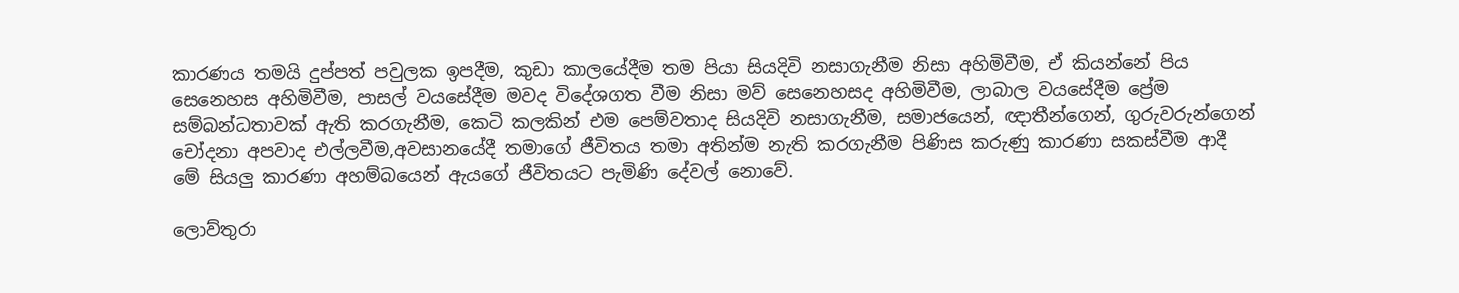කාරණය තමයි දුප්පත් පවුලක ඉපදීම, කුඩා කාලයේදීම තම පියා සියදිවි නසාගැනීම නිසා අහිමිවීම, ඒ කියන්නේ පිය සෙනෙහස අහිමිවීම, පාසල් වයසේදීම මවද විදේශගත වීම නිසා මව් සෙනෙහසද අහිමිවීම, ලාබාල වයසේදීම ප්‍රේම සම්බන්ධතාවක්‌ ඇති කරගැනීම, කෙටි කලකින් එම පෙම්වතාද සියදිවි නසාගැනීම, සමාජයෙන්, ඥාතීන්ගෙන්, ගුරුවරුන්ගෙන් චෝදනා අපවාද එල්ලවීම,අවසානයේදී තමාගේ ජීවිතය තමා අතින්ම නැති කරගැනීම පිණිස කරුණු කාරණා සකස්‌වීම ආදී මේ සියලු කාරණා අහම්බයෙන් ඇයගේ ජීවිතයට පැමිණි දේවල් නොවේ.

ලොව්තුරා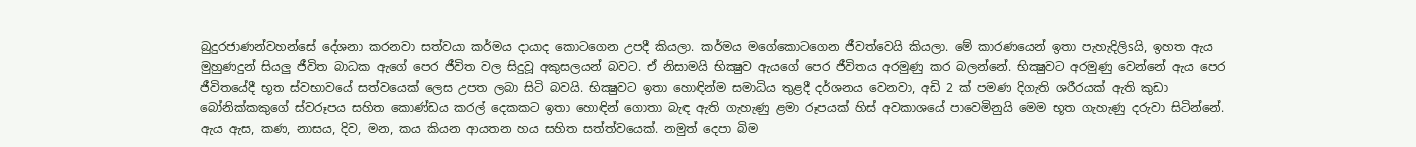බුදුරජාණන්වහන්සේ දේශනා කරනවා සත්වයා කර්මය දායාද කොටගෙන උපදී කියලා. කර්මය මගේකොටගෙන ජීවත්වෙයි කියලා. මේ කාරණයෙන් ඉතා පැහැදිලිsයි, ඉහත ඇය මුහුණදුන් සියලු ජීවිත බාධක ඇගේ පෙර ජීවිත වල සිදුවූ අකුසලයන් බවට. ඒ නිසාමයි භික්‍ෂුව ඇයගේ පෙර ජීවිතය අරමුණු කර බලන්නේ. භික්‍ෂුවට අරමුණු වෙන්නේ ඇය පෙර ජීවිතයේදී භූත ස්‌වභාවයේ සත්වයෙක්‌ ලෙස උපත ලබා සිටි බවයි. භික්‍ෂුවට ඉතා හොඳින්ම සමාධිය තුළදී දර්ශනය වෙනවා, අඩි 2 ක්‌ පමණ දිගැති ශරීරයක්‌ ඇති කුඩා බෝනික්‌කකුගේ ස්‌වරූපය සහිත කොණ්‌ඩය කරල් දෙකකට ඉතා හොඳින් ගොතා බැඳ ඇති ගැහැණු ළමා රූපයක්‌ හිස්‌ අවකාශයේ පාවෙමිනුයි මෙම භූත ගැහැණු දරුවා සිටින්නේ. ඇය ඇස, කණ, නාසය, දිව, මන, කය කියන ආයතන හය සහිත සත්ත්වයෙක්‌. නමුත් දෙපා බිම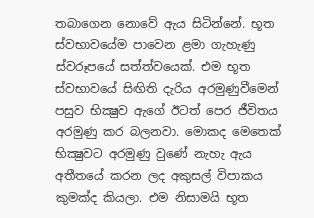තබාගෙන නොවේ ඇය සිටින්නේ. භූත ස්‌වභාවයේම පාවෙන ළමා ගැහැණු ස්‌වරූපයේ සත්ත්වයෙක්‌. එම භූත ස්‌වභාවයේ සිඟිති දැරිය අරමුණුවීමෙන් පසුව භික්‍ෂුව ඇගේ ඊටත් පෙර ජීවිතය අරමුණු කර බලනවා. මොකද මෙතෙක්‌ භික්‍ෂුවට අරමුණු වුණේ නැහැ ඇය අතීතයේ කරන ලද අකුසල් විපාකය කුමක්‌ද කියලා. එම නිසාමයි භූත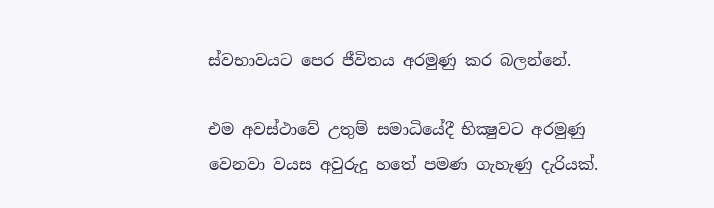ස්‌වභාවයට පෙර ජීවිතය අරමුණු කර බලන්නේ.

එම අවස්‌ථාවේ උතුම් සමාධියේදී භික්‍ෂුවට අරමුණු වෙනවා වයස අවුරුදු හතේ පමණ ගැහැණු දැරියක්‌.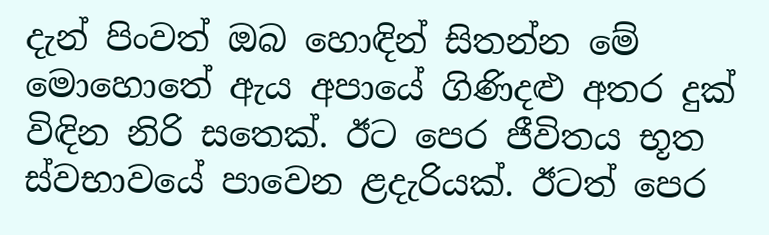දැන් පිංවත් ඔබ හොඳින් සිතන්න මේ මොහොතේ ඇය අපායේ ගිණිදළු අතර දුක්‌ විඳින නිරි සතෙක්‌. ඊට පෙර ජීවිතය භූත ස්‌වභාවයේ පාවෙන ළදැරියක්‌. ඊටත් පෙර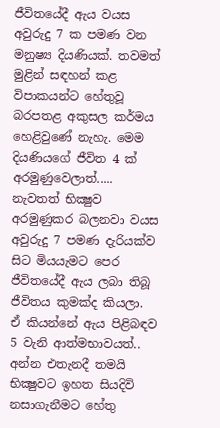ජීවිතයේදී ඇය වයස අවුරුදු 7 ක පමණ වන මනුෂ්‍ය දියණියක්‌. තවමත් මුළින් සඳහන් කළ විපාකයන්ට හේතුවූ බරපතළ අකුසල කර්මය හෙළිවුණේ නැහැ. මෙම දියණියගේ ජීවිත 4 ක්‌ අරමුණුවෙලාත්..... නැවතත් භික්‍ෂුව අරමුණුකර බලනවා වයස අවුරුදු 7 පමණ දැරියක්‌ව සිට මියයැමට පෙර ජීවිතයේදී ඇය ලබා තිබූ ජීවිතය කුමක්‌ද කියලා. ඒ කියන්නේ ඇය පිළිබඳව 5 වැනි ආත්මභාවයත්.. අන්න එතැනදී තමයි භික්‍ෂුවට ඉහත සියදිවි නසාගැනීමට හේතු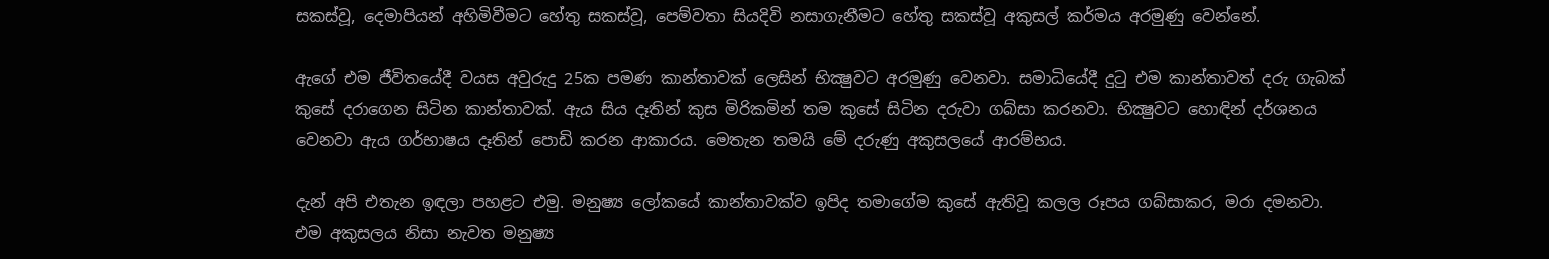සකස්‌වූ, දෙමාපියන් අහිමිවීමට හේතු සකස්‌වූ, පෙම්වතා සියදිවි නසාගැනීමට හේතු සකස්‌වූ අකුසල් කර්මය අරමුණු වෙන්නේ.

ඇගේ එම ජීවිතයේදී වයස අවුරුදු 25ක පමණ කාන්තාවක්‌ ලෙසින් භික්‍ෂුවට අරමුණු වෙනවා. සමාධියේදී දුටු එම කාන්තාවත් දරු ගැබක්‌ කුසේ දරාගෙන සිටින කාන්තාවක්‌. ඇය සිය දෑතින් කුස මිරිකමින් තම කුසේ සිටින දරුවා ගබ්සා කරනවා. භික්‍ෂුවට හොඳින් දර්ශනය වෙනවා ඇය ගර්භාෂය දෑතින් පොඩි කරන ආකාරය. මෙතැන තමයි මේ දරුණු අකුසලයේ ආරම්භය.

දැන් අපි එතැන ඉඳලා පහළට එමු. මනුෂ්‍ය ලෝකයේ කාන්තාවක්‌ව ඉපිද තමාගේම කුසේ ඇතිවූ කලල රූපය ගබ්සාකර, මරා දමනවා. එම අකුසලය නිසා නැවත මනුෂ්‍ය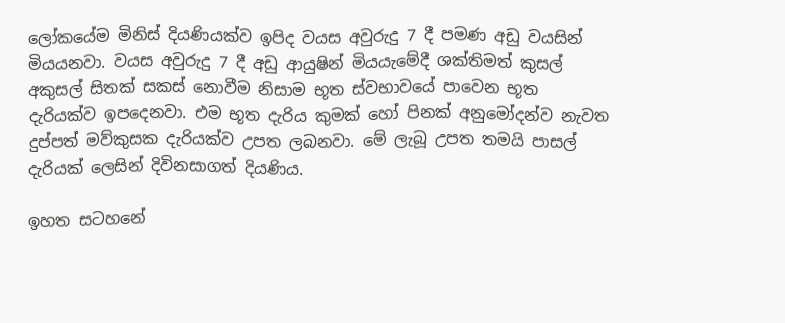ලෝකයේම මිනිස්‌ දියණියක්‌ව ඉපිද වයස අවුරුදු 7 දී පමණ අඩු වයසින් මියයනවා. වයස අවුරුදු 7 දී අඩු ආයුෂින් මියයැමේදී ශක්‌තිමත් කුසල් අකුසල් සිතක්‌ සකස්‌ නොවීම නිසාම භූත ස්‌වභාවයේ පාවෙන භූත දැරියක්‌ව ඉපදෙනවා. එම භූත දැරිය කුමක්‌ හෝ පිනක්‌ අනුමෝදන්ව නැවත දුප්පත් මව්කුසක දැරියක්‌ව උපත ලබනවා. මේ ලැබූ උපත තමයි පාසල් දැරියක්‌ ලෙසින් දිවිනසාගත් දියණිය.

ඉහත සටහනේ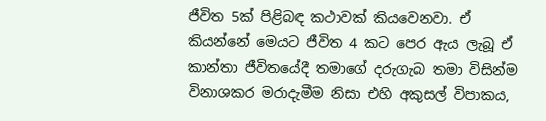ජීවිත 5ක්‌ පිළිබඳ කථාවක්‌ කියවෙනවා. ඒ කියන්නේ මෙයට ජීවිත 4 කට පෙර ඇය ලැබූ ඒ කාන්තා ජීවිතයේදී තමාගේ දරුගැබ තමා විසින්ම විනාශකර මරාදැමීම නිසා එහි අකුසල් විපාකය,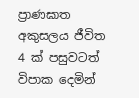ප්‍රාණඝාත අකුසලය ජීවිත 4 ක්‌ පසුවටත් විපාක දෙමින්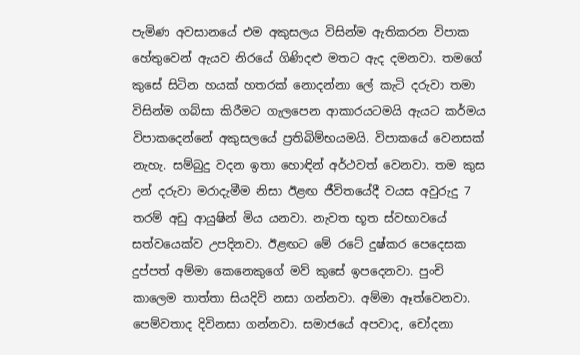පැමිණ අවසානයේ එම අකුසලය විසින්ම ඇතිකරන විපාක හේතුවෙන් ඇයව නිරයේ ගිණිදළු මතට ඇද දමනවා. තමගේ කුසේ සිටින හයක්‌ හතරක්‌ නොදන්නා ලේ කැටි දරුවා තමා විසින්ම ගබ්සා කිරීමට ගැලපෙන ආකාරයටමයි ඇයට කර්මය විපාකදෙන්නේ අකුසලයේ ප්‍රතිබිම්භයමයි. විපාකයේ වෙනසක්‌ නැහැ. සම්බුදු වදන ඉතා හොඳින් අර්ථවත් වෙනවා. තම කුස උන් දරුවා මරාදැමීම නිසා ඊළඟ ජීවිතයේදී වයස අවුරුදු 7 තරම් අඩු ආයුෂින් මිය යනවා. නැවත භූත ස්‌වභාවයේ සත්වයෙක්‌ව උපදිනවා. ඊළඟට මේ රටේ දුෂ්කර පෙදෙසක දුප්පත් අම්මා කෙනෙකුගේ මව් කුසේ ඉපදෙනවා. පුංචි කාලෙම තාත්තා සියදිවි නසා ගන්නවා. අම්මා ඈත්වෙනවා. පෙම්වතාද දිවිනසා ගන්නවා. සමාජයේ අපවාද, චෝදනා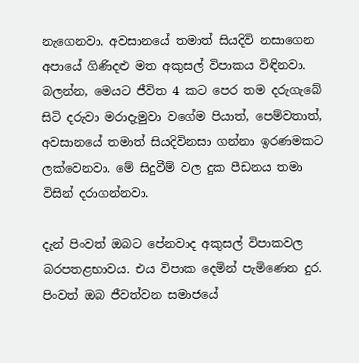නැගෙනවා. අවසානයේ තමාත් සියදිවි නසාගෙන අපායේ ගිණිදළු මත අකුසල් විපාකය විඳිනවා. බලන්න, මෙයට ජීවිත 4 කට පෙර තම දරුගැබේ සිටි දරුවා මරාදැමුවා වගේම පියාත්, පෙම්වතාත්, අවසානයේ තමාත් සියදිවිනසා ගන්නා ඉරණමකට ලක්‌වෙනවා. මේ සිදුවීම් වල දුක පීඩනය තමා විසින් දරාගන්නවා.

දැන් පිංවත් ඔබට පේනවාද අකුසල් විපාකවල බරපතළභාවය. එය විපාක දෙමින් පැමිණෙන දුර. පිංවත් ඔබ ජීවත්වන සමාජයේ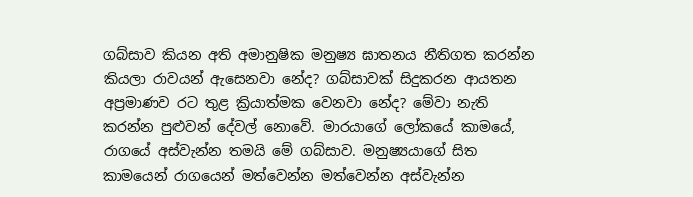ගබ්සාව කියන අති අමානුෂික මනුෂ්‍ය ඝාතනය නීතිගත කරන්න කියලා රාවයන් ඇසෙනවා නේද? ගබ්සාවක්‌ සිදුකරන ආයතන අප්‍රමාණව රට තුළ ක්‍රියාත්මක වෙනවා නේද? මේවා නැති කරන්න පුළුවන් දේවල් නොවේ. මාරයාගේ ලෝකයේ කාමයේ, රාගයේ අස්‌වැන්න තමයි මේ ගබ්සාව. මනුෂ්‍යයාගේ සිත කාමයෙන් රාගයෙන් මත්වෙන්න මත්වෙන්න අස්‌වැන්න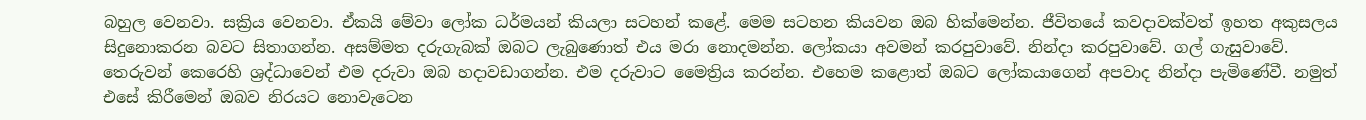බහුල වෙනවා. සක්‍රිය වෙනවා. ඒකයි මේවා ලෝක ධර්මයන් කියලා සටහන් කළේ. මෙම සටහන කියවන ඔබ හික්‌මෙන්න. ජීවිතයේ කවදාවක්‌වත් ඉහත අකුසලය සිදුනොකරන බවට සිතාගන්න. අසම්මත දරුගැබක්‌ ඔබට ලැබුණොත් එය මරා නොදමන්න. ලෝකයා අවමන් කරපුවාවේ. නින්දා කරපුවාවේ. ගල් ගැසුවාවේ. තෙරුවන් කෙරෙහි ශ්‍රද්ධාවෙන් එම දරුවා ඔබ හදාවඩාගන්න. එම දරුවාට මෛත්‍රිය කරන්න. එහෙම කළොත් ඔබට ලෝකයාගෙන් අපවාද නින්දා පැමිණේවී. නමුත් එසේ කිරීමෙන් ඔබව නිරයට නොවැටෙන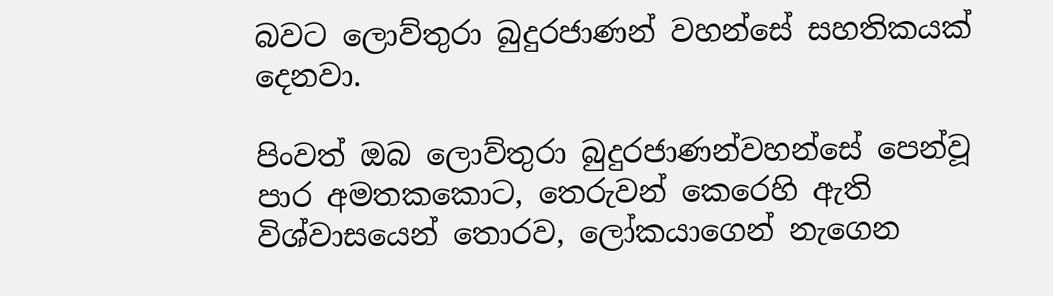බවට ලොව්තුරා බුදුරජාණන් වහන්සේ සහතිකයක්‌ දෙනවා.

පිංවත් ඔබ ලොව්තුරා බුදුරජාණන්වහන්සේ පෙන්වූ පාර අමතකකොට, තෙරුවන් කෙරෙහි ඇති විශ්වාසයෙන් තොරව, ලෝකයාගෙන් නැගෙන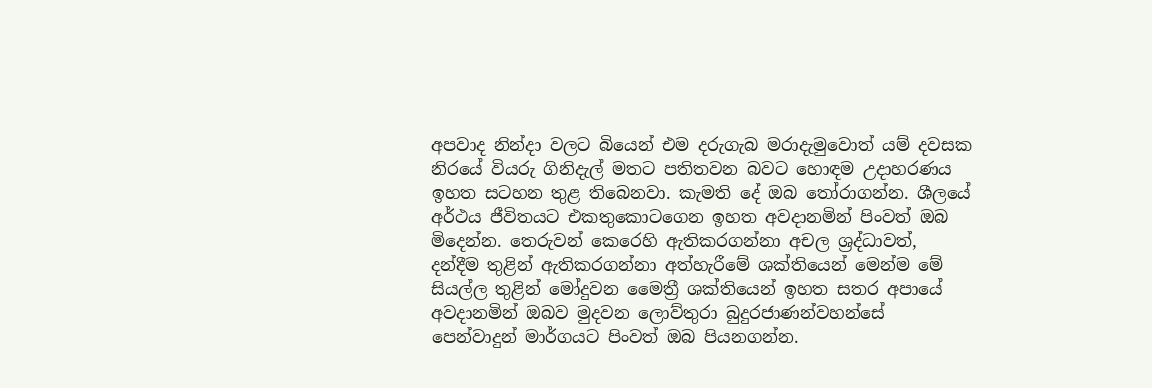අපවාද නින්දා වලට බියෙන් එම දරුගැබ මරාදැමුවොත් යම් දවසක නිරයේ වියරු ගිනිදැල් මතට පතිතවන බවට හොඳම උදාහරණය ඉහත සටහන තුළ තිබෙනවා. කැමති දේ ඔබ තෝරාගන්න. ශීලයේ අර්ථය ජීවිතයට එකතුකොටගෙන ඉහත අවදානමින් පිංවත් ඔබ මිදෙන්න. තෙරුවන් කෙරෙහි ඇතිකරගන්නා අචල ශ්‍රද්ධාවත්, දන්දීම තුළින් ඇතිකරගන්නා අත්හැරීමේ ශක්‌තියෙන් මෙන්ම මේ සියල්ල තුළින් මෝදුවන මෛත්‍රී ශක්‌තියෙන් ඉහත සතර අපායේ අවදානමින් ඔබව මුදවන ලොව්තුරා බුදුරජාණන්වහන්සේ පෙන්වාදුන් මාර්ගයට පිංවත් ඔබ පියනගන්න.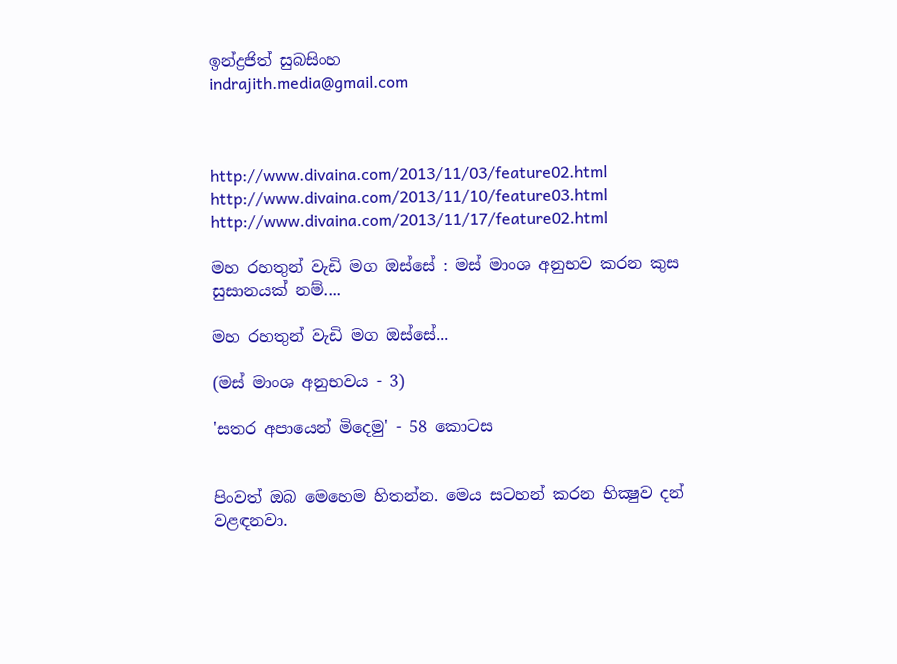ඉන්ද්‍රජිත් සුබසිංහ
indrajith.media@gmail.com



http://www.divaina.com/2013/11/03/feature02.html
http://www.divaina.com/2013/11/10/feature03.html
http://www.divaina.com/2013/11/17/feature02.html

මහ රහතුන් වැඩි මග ඔස්‌සේ : මස්‌ මාංශ අනුභව කරන කුස සුසානයක්‌ නම්....

මහ රහතුන් වැඩි මග ඔස්‌සේ...

(මස්‌ මාංශ අනුභවය - 3)

'සතර අපායෙන් මිදෙමු' - 58 කොටස


පිංවත් ඔබ මෙහෙම හිතන්න. මෙය සටහන් කරන භික්‍ෂුව දන් වළඳනවා.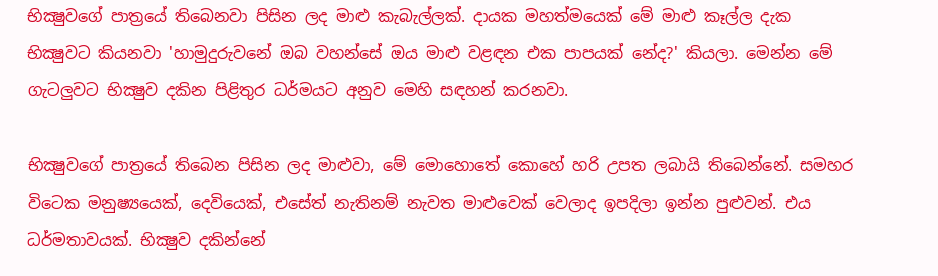භික්‍ෂුවගේ පාත්‍රයේ තිබෙනවා පිසින ලද මාළු කැබැල්ලක්‌. දායක මහත්මයෙක්‌ මේ මාළු කෑල්ල දැක භික්‍ෂුවට කියනවා 'හාමුදුරුවනේ ඔබ වහන්සේ ඔය මාළු වළඳන එක පාපයක්‌ නේද?' කියලා. මෙන්න මේ ගැටලුවට භික්‍ෂුව දකින පිළිතුර ධර්මයට අනුව මෙහි සඳහන් කරනවා.

භික්‍ෂුවගේ පාත්‍රයේ තිබෙන පිසින ලද මාළුවා, මේ මොහොතේ කොහේ හරි උපත ලබායි තිබෙන්නේ. සමහර විටෙක මනුෂ්‍යයෙක්‌, දෙවියෙක්‌, එසේත් නැතිනම් නැවත මාළුවෙක්‌ වෙලාද ඉපදිලා ඉන්න පුළුවන්. එය ධර්මතාවයක්‌. භික්‍ෂුව දකින්නේ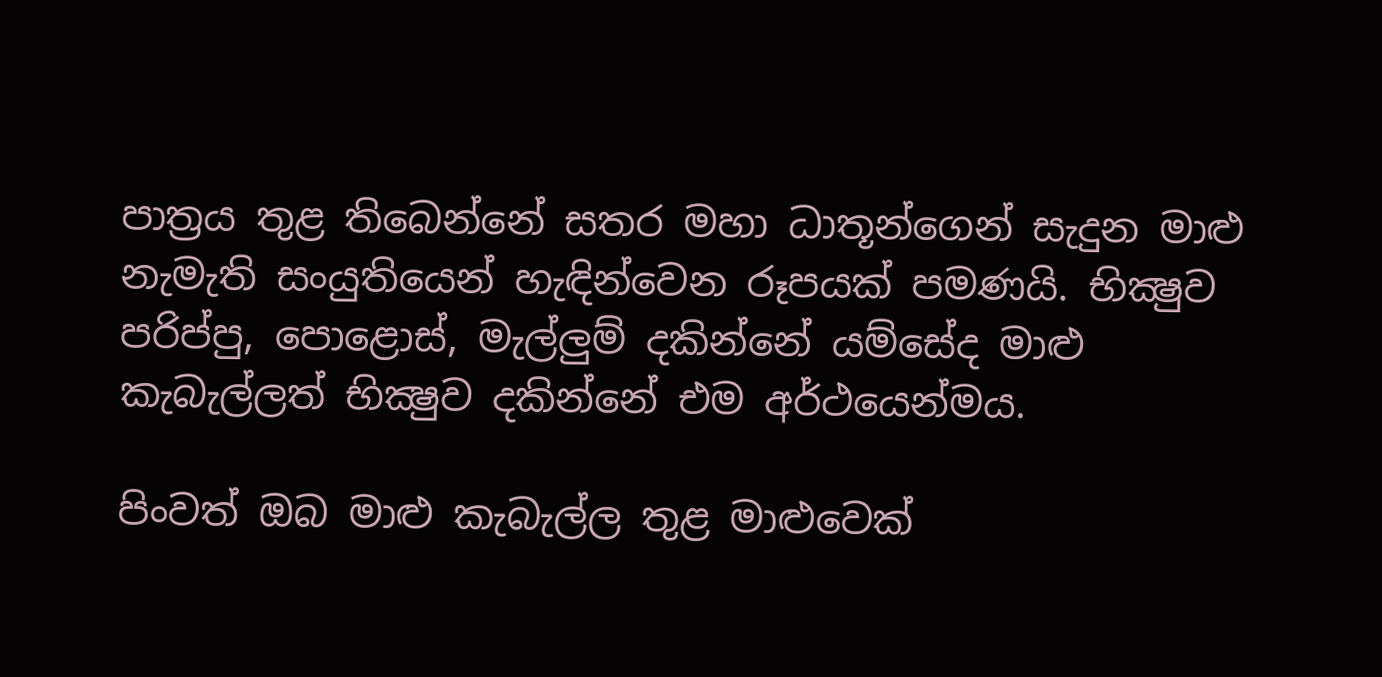පාත්‍රය තුළ තිබෙන්නේ සතර මහා ධාතූන්ගෙන් සැදුන මාළු නැමැති සංයුතියෙන් හැඳින්වෙන රූපයක්‌ පමණයි. භික්‍ෂුව පරිප්පු, පොළොස්‌, මැල්ලුම් දකින්නේ යම්සේද මාළු කැබැල්ලත් භික්‍ෂුව දකින්නේ එම අර්ථයෙන්මය.

පිංවත් ඔබ මාළු කැබැල්ල තුළ මාළුවෙක්‌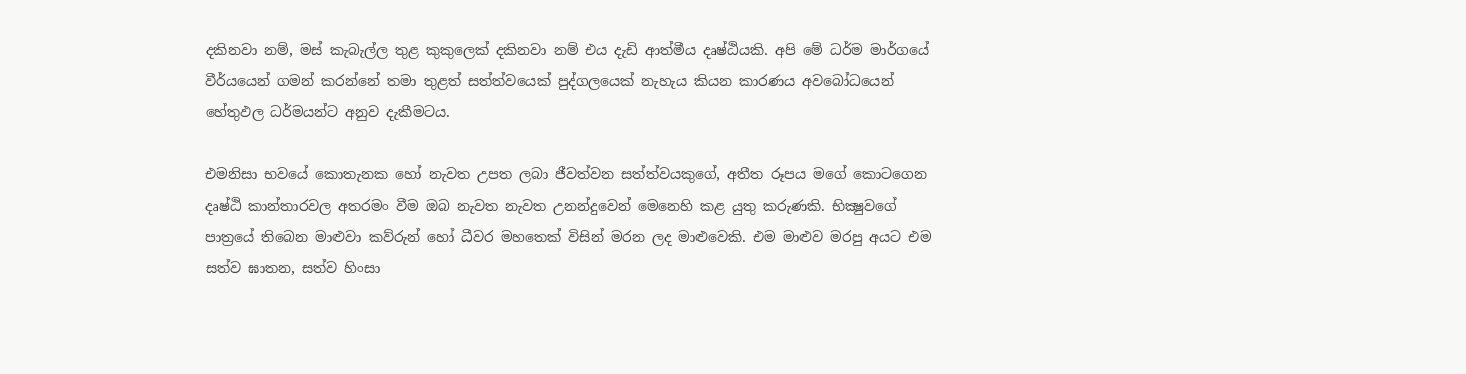දකිනවා නම්, මස්‌ කැබැල්ල තුළ කුකුලෙක්‌ දකිනවා නම් එය දැඩි ආත්මීය දෘෂ්ඨියකි. අපි මේ ධර්ම මාර්ගයේ වීර්යයෙන් ගමන් කරන්නේ තමා තුළත් සත්ත්වයෙක්‌ පුද්ගලයෙක්‌ නැහැය කියන කාරණය අවබෝධයෙන් හේතුඵල ධර්මයන්ට අනුව දැකීමටය.

එමනිසා භවයේ කොතැනක හෝ නැවත උපත ලබා ජීවත්වන සත්ත්වයකුගේ, අතීත රූපය මගේ කොටගෙන දෘෂ්ඨි කාන්තාරවල අතරමං වීම ඔබ නැවත නැවත උනන්දුවෙන් මෙනෙහි කළ යුතු කරුණකි. භික්‍ෂුවගේ පාත්‍රයේ තිබෙන මාළුවා කව්රුන් හෝ ධීවර මහතෙක්‌ විසින් මරන ලද මාළුවෙකි. එම මාළුව මරපු අයට එම සත්ව ඝාතන, සත්ව හිංසා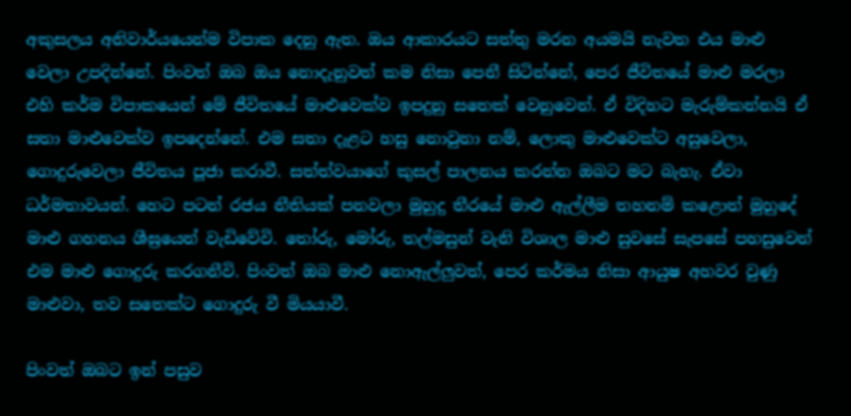අකුසලය අනිවාර්යයෙන්ම විපාක දෙනු ඇත. ඔය ආකාරයට සත්තු මරන අයමයි නැවත එය මාළු වෙලා උපදින්නේ. පිංවත් ඔබ ඔය නොදැනුවත් කම නිසා පෙනී සිටින්නේ, පෙර ජීවිතයේ මාළු මරලා එහි කර්ම විපාකයෙන් මේ ජීවිතයේ මාළුවෙක්‌ව ඉපදුනු සතෙක්‌ වෙනුවෙන්. ඒ විදිහට මැරුම්කන්නයි ඒ සතා මාළුවෙක්‌ව ඉපදෙන්නේ. එම සතා දැළට හසු නොවුනා නම්, ලොකු මාළුවෙක්‌ට අසුවෙලා, ගොදුරුවෙලා ජීවිතය පූජා කරාවී. සත්ත්වයාගේ කුසල් පාලනය කරන්න ඔබට මට බැහැ. ඒවා ධර්මතාවයන්. හෙට පටන් රජය නීතියක්‌ පනවලා මුහුදු තීරයේ මාළු ඇල්ලීම තහනම් කළොත් මුහුදේ මාළු ගහනය ශීඝ්‍රයෙන් වැඩිවේවි. තෝරු, මෝරු, තල්මසුන් වැනි විශාල මාළු සුවසේ සැපසේ පහසුවෙන් එම මාළු ගොදුරු කරගනීවි. පිංවත් ඔබ මාළු නොඇල්ලුවත්, පෙර කර්මය නිසා ආයුෂ අහවර වුණු මාළුවා, තව සතෙක්‌ට ගොදුරු වී මියයාවී.

පිංවත් ඔබට ඉන් පසුව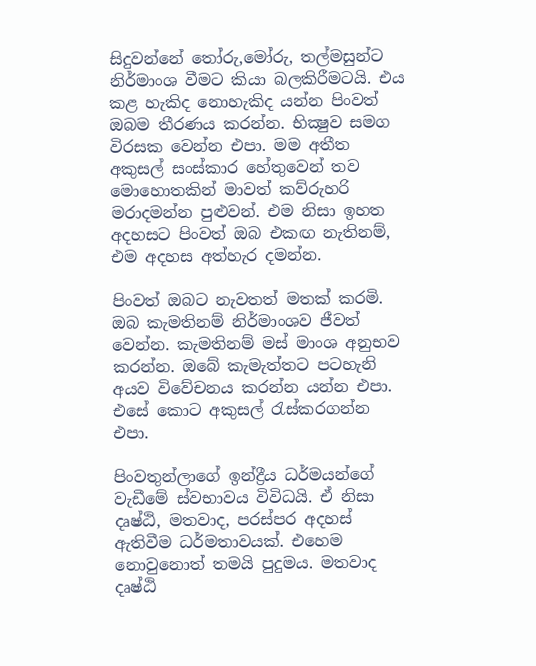සිදුවන්නේ තෝරු,මෝරු, තල්මසුන්ට නිර්මාංශ වීමට කියා බලකිරීමටයි. එය කළ හැකිද නොහැකිද යන්න පිංවත් ඔබම තීරණය කරන්න. භික්‍ෂුව සමග විරසක වෙන්න එපා. මම අතීත අකුසල් සංස්‌කාර හේතුවෙන් තව මොහොතකින් මාවත් කව්රුහරි මරාදමන්න පුළුවන්. එම නිසා ඉහත අදහසට පිංවත් ඔබ එකඟ නැතිනම්, එම අදහස අත්හැර දමන්න.

පිංවත් ඔබට නැවතත් මතක්‌ කරමි. ඔබ කැමතිනම් නිර්මාංශව ජීවත් වෙන්න. කැමතිනම් මස්‌ මාංශ අනුභව කරන්න. ඔබේ කැමැත්තට පටහැනි අයව විවේචනය කරන්න යන්න එපා. එසේ කොට අකුසල් රැස්‌කරගන්න එපා.

පිංවතුන්ලාගේ ඉන්ද්‍රීය ධර්මයන්ගේ වැඩීමේ ස්‌වභාවය විවිධයි. ඒ නිසා දෘෂ්ඨි, මතවාද, පරස්‌පර අදහස්‌ ඇතිවීම ධර්මතාවයක්‌. එහෙම නොවුනොත් තමයි පුදුමය. මතවාද දෘෂ්ඨි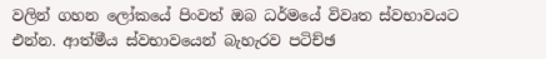වලින් ගහන ලෝකයේ පිංවත් ඔබ ධර්මයේ විවෘත ස්‌වභාවයට එන්න. ආත්මීය ස්‌වභාවයෙන් බැහැරව පටිච්ඡ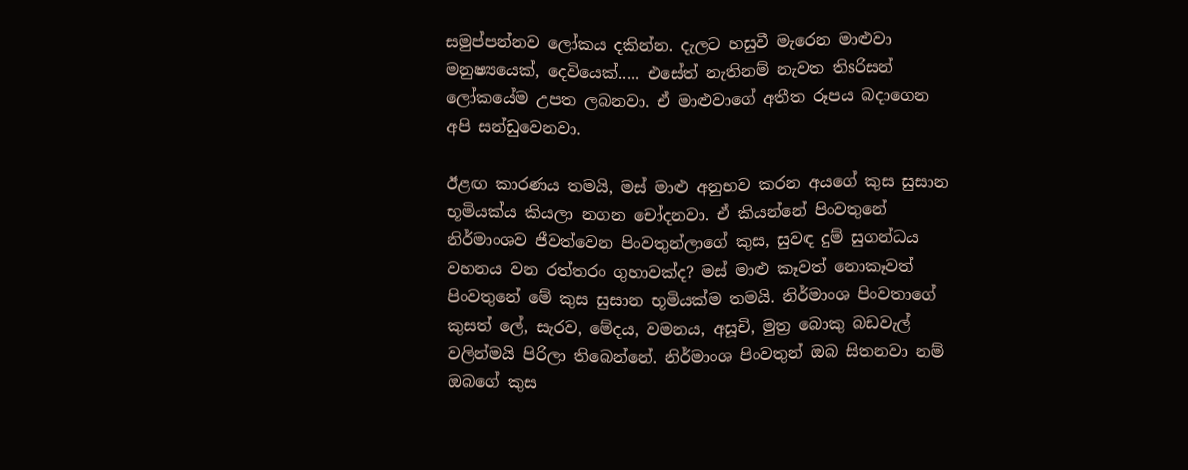සමුප්පන්නව ලෝකය දකින්න. දැලට හසුවී මැරෙන මාළුවා මනුෂ්‍යයෙක්‌, දෙවියෙක්‌..... එසේත් නැතිනම් නැවත තිsරිසන් ලෝකයේම උපත ලබනවා. ඒ මාළුවාගේ අතීත රූපය බදාගෙන අපි සන්ඩුවෙනවා.

ඊළඟ කාරණය තමයි, මස්‌ මාළු අනුභව කරන අයගේ කුස සුසාන භූමියක්‌ය කියලා නගන චෝදනවා. ඒ කියන්නේ පිංවතුනේ නිර්මාංශව ජීවත්වෙන පිංවතුන්ලාගේ කුස, සුවඳ දුම් සුගන්ධය වහනය වන රත්තරං ගුහාවක්‌ද? මස්‌ මාළු කෑවත් නොකෑවත් පිංවතුනේ මේ කුස සුසාන භූමියක්‌ම තමයි. නිර්මාංශ පිංවතාගේ කුසත් ලේ, සැරව, මේදය, වමනය, අසූචි, මුත්‍ර බොකු බඩවැල් වලින්මයි පිරිලා තිබෙන්නේ. නිර්මාංශ පිංවතුන් ඔබ සිතනවා නම් ඔබගේ කුස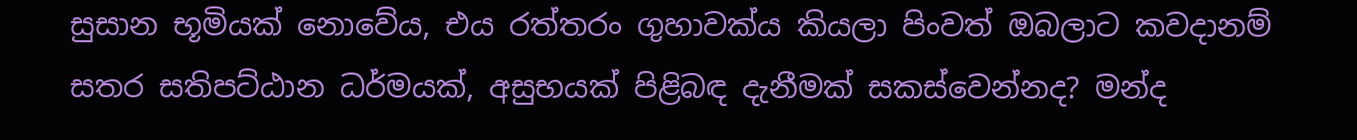සුසාන භූමියක්‌ නොවේය, එය රත්තරං ගුහාවක්‌ය කියලා පිංවත් ඔබලාට කවදානම් සතර සතිපට්‌ඨාන ධර්මයක්‌, අසුභයක්‌ පිළිබඳ දැනීමක්‌ සකස්‌වෙන්නද? මන්ද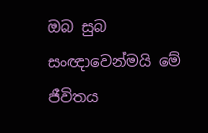ඔබ සුබ සංඥාවෙන්මයි මේ ජීවිතය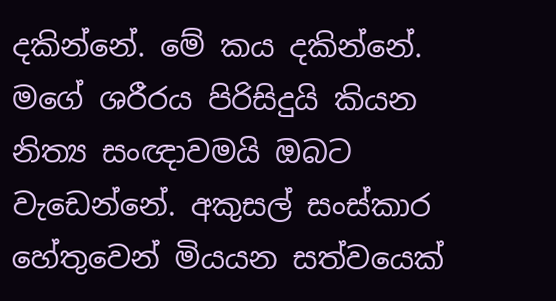දකින්නේ. මේ කය දකින්නේ. මගේ ශරීරය පිරිසිදුයි කියන නිත්‍ය සංඥාවමයි ඔබට වැඩෙන්නේ. අකුසල් සංස්‌කාර හේතුවෙන් මියයන සත්වයෙක්‌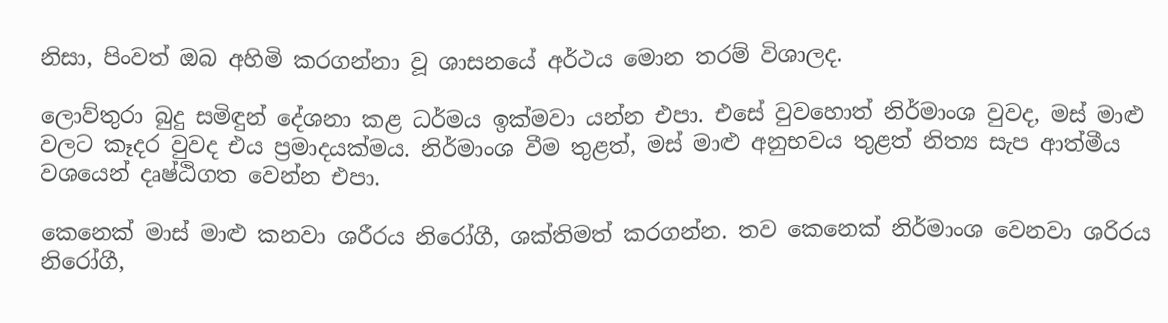නිසා, පිංවත් ඔබ අහිමි කරගන්නා වූ ශාසනයේ අර්ථය මොන තරම් විශාලද.

ලොව්තුරා බුදු සමිඳුන් දේශනා කළ ධර්මය ඉක්‌මවා යන්න එපා. එසේ වුවහොත් නිර්මාංශ වුවද, මස්‌ මාළු වලට කෑදර වුවද එය ප්‍රමාදයක්‌මය. නිර්මාංශ වීම තුළත්, මස්‌ මාළු අනුභවය තුළත් නිත්‍ය සැප ආත්මීය වශයෙන් දෘෂ්ඨිගත වෙන්න එපා.

කෙනෙක්‌ මාස්‌ මාළු කනවා ශරීරය නිරෝගී, ශක්‌තිමත් කරගන්න. තව කෙනෙක්‌ නිර්මාංශ වෙනවා ශරිරය නිරෝගී,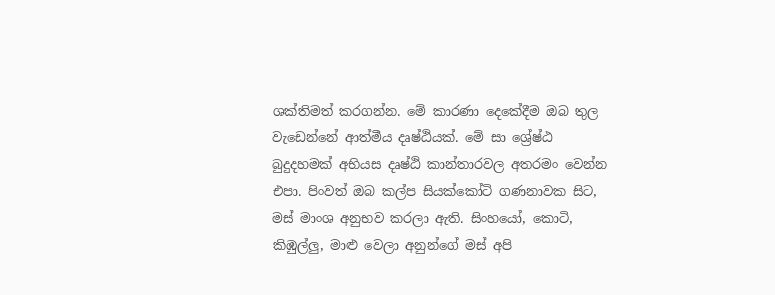ශක්‌තිමත් කරගන්න. මේ කාරණා දෙකේදීම ඔබ තුල වැඩෙන්නේ ආත්මීය දෘෂ්ඨියක්‌. මේ සා ශ්‍රේෂ්ඨ බුදුදහමක්‌ අභියස දෘෂ්ඨි කාන්තාරවල අතරමං වෙන්න එපා. පිංවත් ඔබ කල්ප සියක්‌කෝටි ගණනාවක සිට, මස්‌ මාංශ අනුභව කරලා ඇති. සිංහයෝ, කොටි, කිඹුල්ලු, මාළු වෙලා අනුන්ගේ මස්‌ අපි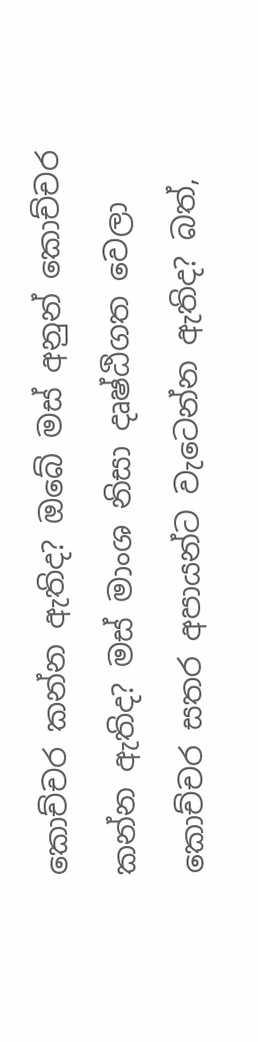කොච්චර කන්න ඇතිද? ඔබේ මස්‌ අනුන් කොච්චර කන්න ඇතිද? මස්‌ මාංශ නිසා දෘෂ්ඨිගත වෙලා කොච්චර සතර අපායන්ට වැටෙන්න ඇතිද? බත්,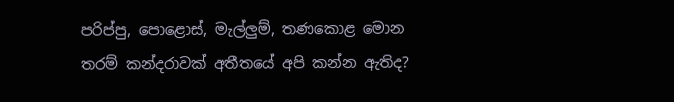පරිප්පු, පොළොස්‌, මැල්ලුම්, තණකොළ මොන තරම් කන්දරාවක්‌ අතීතයේ අපි කන්න ඇතිද?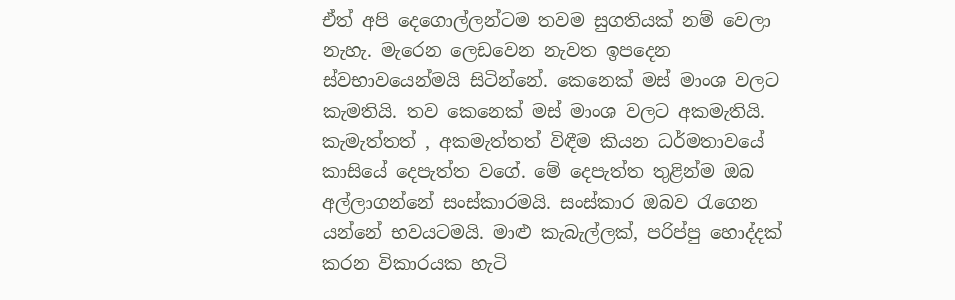ඒත් අපි දෙගොල්ලන්ටම තවම සුගතියක්‌ නම් වෙලා නැහැ. මැරෙන ලෙඩවෙන නැවත ඉපදෙන ස්‌වභාවයෙන්මයි සිටින්නේ. කෙනෙක්‌ මස්‌ මාංශ වලට කැමතියි. තව කෙනෙක්‌ මස්‌ මාංශ වලට අකමැතියි. කැමැත්තත් , අකමැත්තත් විඳීම කියන ධර්මතාවයේ කාසියේ දෙපැත්ත වගේ. මේ දෙපැත්ත තුළින්ම ඔබ අල්ලාගන්නේ සංස්‌කාරමයි. සංස්‌කාර ඔබව රැගෙන යන්නේ භවයටමයි. මාළු කැබැල්ලක්‌, පරිප්පු හොද්දක්‌ කරන විකාරයක හැටි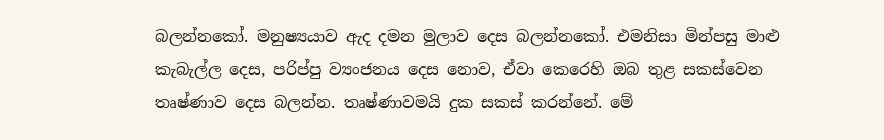බලන්නකෝ. මනුෂ්‍යයාව ඇද දමන මුලාව දෙස බලන්නකෝ. එමනිසා මින්පසු මාළු කැබැල්ල දෙස, පරිප්පු ව්‍යංජනය දෙස නොව, ඒවා කෙරෙහි ඔබ තුළ සකස්‌වෙන තෘෂ්ණාව දෙස බලන්න. තෘෂ්ණාවමයි දුක සකස්‌ කරන්නේ. මේ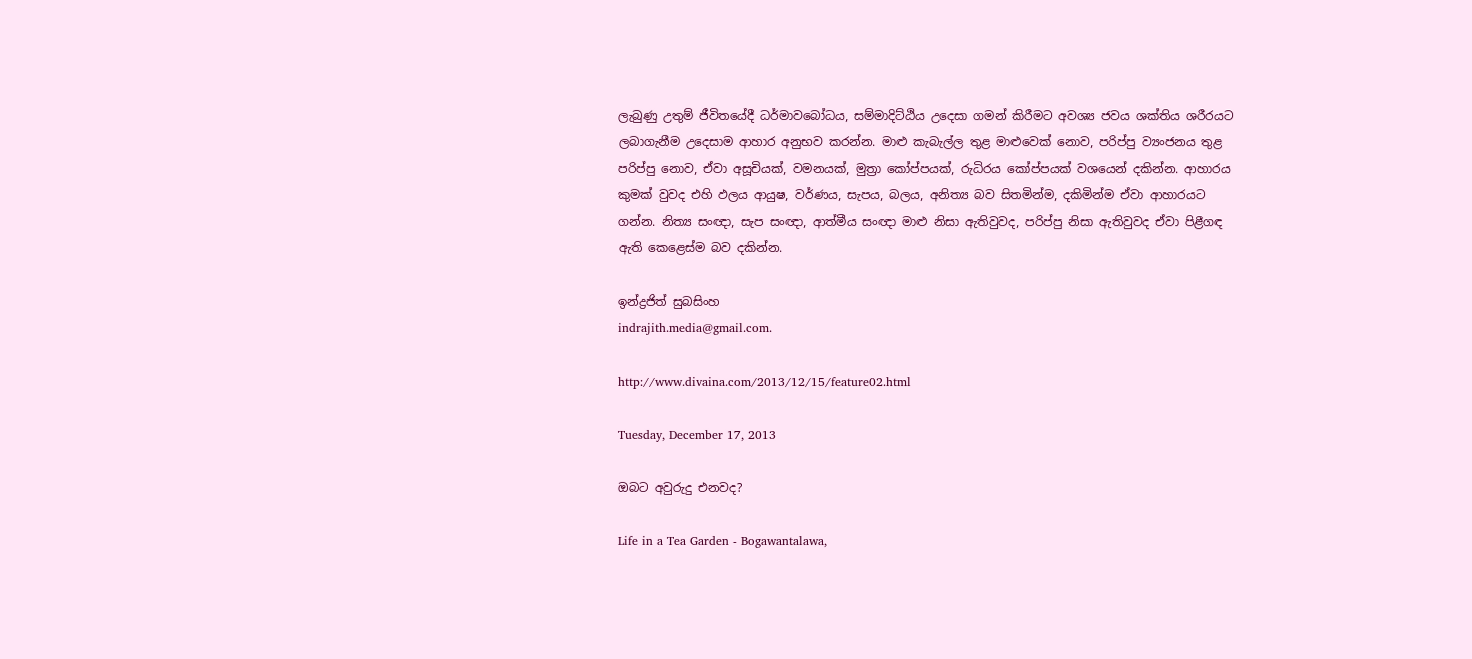ලැබුණු උතුම් ජීවිතයේදී ධර්මාවබෝධය, සම්මාදිට්‌ඨිය උදෙසා ගමන් කිරීමට අවශ්‍ය ජවය ශක්‌තිය ශරීරයට ලබාගැනීම උදෙසාම ආහාර අනුභව කරන්න. මාළු කැබැල්ල තුළ මාළුවෙක්‌ නොව, පරිප්පු ව්‍යංජනය තුළ පරිප්පු නොව, ඒවා අසූචියක්‌, වමනයක්‌, මුත්‍රා කෝප්පයක්‌, රුධිරය කෝප්පයක්‌ වශයෙන් දකින්න. ආහාරය කුමක්‌ වුවද එහි ඵලය ආයුෂ, වර්ණය, සැපය, බලය, අනිත්‍ය බව සිතමින්ම, දකිමින්ම ඒවා ආහාරයට ගන්න. නිත්‍ය සංඥා, සැප සංඥා, ආත්මීය සංඥා මාළු නිසා ඇතිවුවද, පරිප්පු නිසා ඇතිවුවද ඒවා පිළීගඳ ඇති කෙළෙස්‌ම බව දකින්න.

ඉන්ද්‍රජිත් සුබසිංහ
indrajith.media@gmail.com.

http://www.divaina.com/2013/12/15/feature02.html

Tuesday, December 17, 2013

ඔබට අවුරුදු එනවද?

Life in a Tea Garden - Bogawantalawa,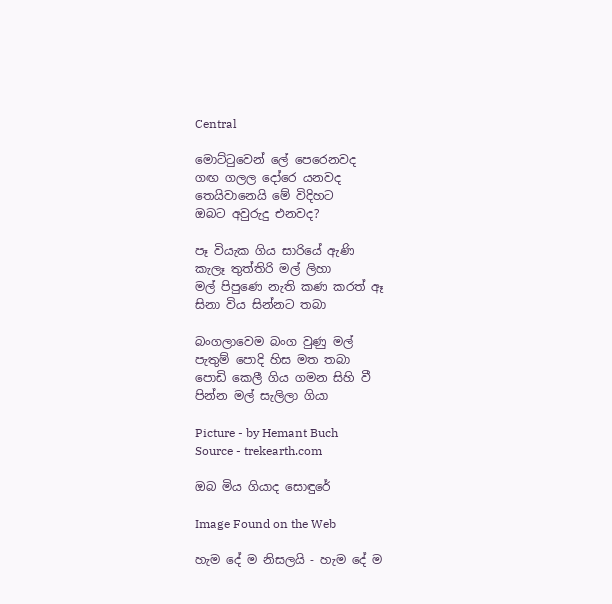Central

මොට්ටුවෙන් ලේ පෙරෙනවද
ගඟ ගලල දෝරෙ යනවද
තෙයිවානෙයි මේ විදිහට
ඔබට අවුරුදු එනවද?

පෑ වියැක ගිය සාරියේ ඇණි
කැලෑ තුත්තිරි මල් ලිහා
මල් පිපුණෙ නැති කණ කරත් ඈ
සිනා විය සින්නට තබා

බංගලාවෙම බංග වුණු මල්
පැතුම් පොදි හිස මත තබා
පොඩි කෙලී ගිය ගමන සිහි වී
පින්න මල් සැලිලා ගියා

Picture - by Hemant Buch
Source - trekearth.com

ඔබ මිය ගියාද සොඳුරේ

Image Found on the Web

හැම දේ ම නිසලයි - හැම දේ ම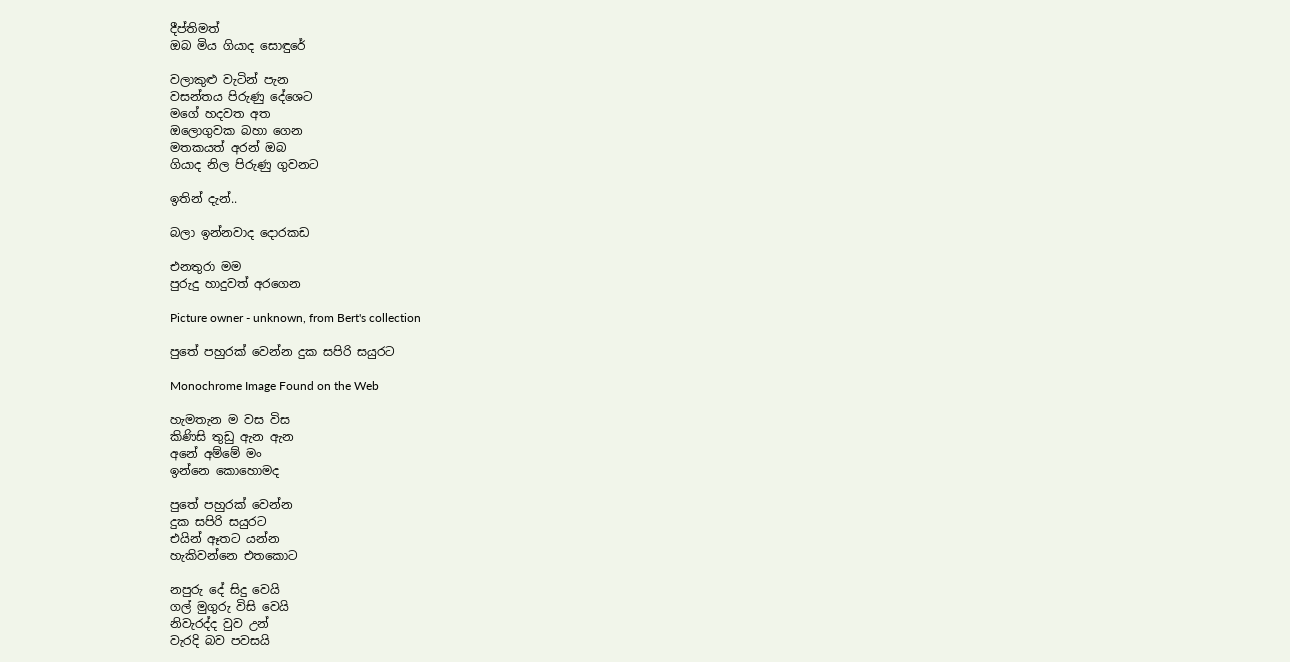දීප්තිමත්
ඔබ මිය ගියාද සොඳුරේ

වලාකුළු වැටින් පැන
වසන්තය පිරුණු දේශෙට
මගේ හදවත අත
ඔලොගුවක බහා ගෙන
මතකයත් අරන් ඔබ
ගියාද නිල පිරුණු ගුවනට

ඉතින් දැන්..

බලා ඉන්නවාද දොරකඩ

එනතුරා මම
පුරුදු හාදුවත් අරගෙන

Picture owner - unknown, from Bert's collection

පුතේ පහුරක් වෙන්න දුක සපිරි සයුරට

Monochrome Image Found on the Web

හැමතැන ම වස විස
කිණිසි තුඩු ඇන ඇන
අනේ අම්මේ මං
ඉන්නෙ කොහොමද

පුතේ පහුරක් වෙන්න
දුක සපිරි සයුරට
එයින් ඈතට යන්න
හැකිවන්නෙ එතකොට

නපුරු දේ සිදු වෙයි
ගල් මුගුරු විසි වෙයි
නිවැරද්ද වුව උන්
වැරදි බව පවසයි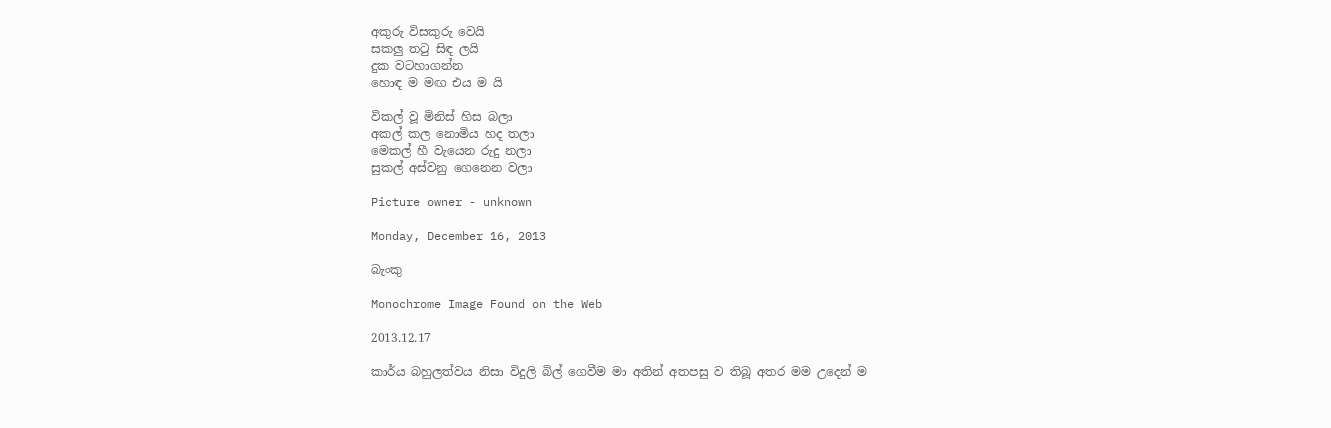අකුරු විසකුරු වෙයි
සකලු තටු සිඳ ලයි
දුක වටහාගන්න
හොඳ ම මඟ එය ම යි

විකල් වූ මිනිස් හිස බලා
අකල් කල නොමිය හද තලා
මෙකල් හී වැයෙන රුදු නලා
සුකල් අස්වනු ගෙනෙන වලා

Picture owner - unknown

Monday, December 16, 2013

බැංකු

Monochrome Image Found on the Web

2013.12.17

කාර්ය බහුලත්වය නිසා විදුලි බිල් ගෙවීම මා අතින් අතපසු ව තිබූ අතර මම උදෙන් ම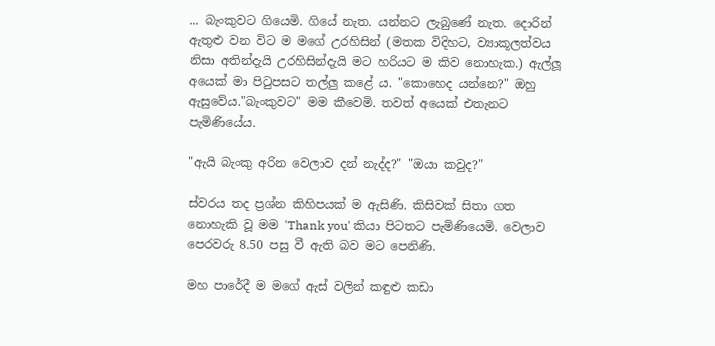... බැංකුවට ගියෙමි. ගියේ නැත. යන්නට ලැබුණේ නැත. දොරින් ඇතුළු වන විට ම මගේ උරහිසින් (මතක විදිහට, ව්‍යාකූලත්වය නිසා අතින්දැයි උරහිසින්දැයි මට හරියට ම කිව නොහැක.) ඇල්ලූ අයෙක් මා පිටුපසට තල්ලු කළේ ය. "කොහෙද යන්නෙ?" ඔහු ඇසුවේය."බැංකුවට" මම කීවෙමි. තවත් අයෙක් එතැනට පැමිණියේය.

"ඇයි බැංකු අරින වෙලාව දන් නැද්ද?" "ඔයා කවුද?"

ස්වරය තද ප්‍රශ්න කිහිපයක් ම ඇසිණි. කිසිවක් සිතා ගත නොහැකි වූ මම 'Thank you' කියා පිටතට පැමිණියෙමි. වෙලාව පෙරවරු 8.50 පසු වී ඇති බව මට පෙනිණි.

මහ පාරේදී ම මගේ ඇස් වලින් කඳුළු කඩා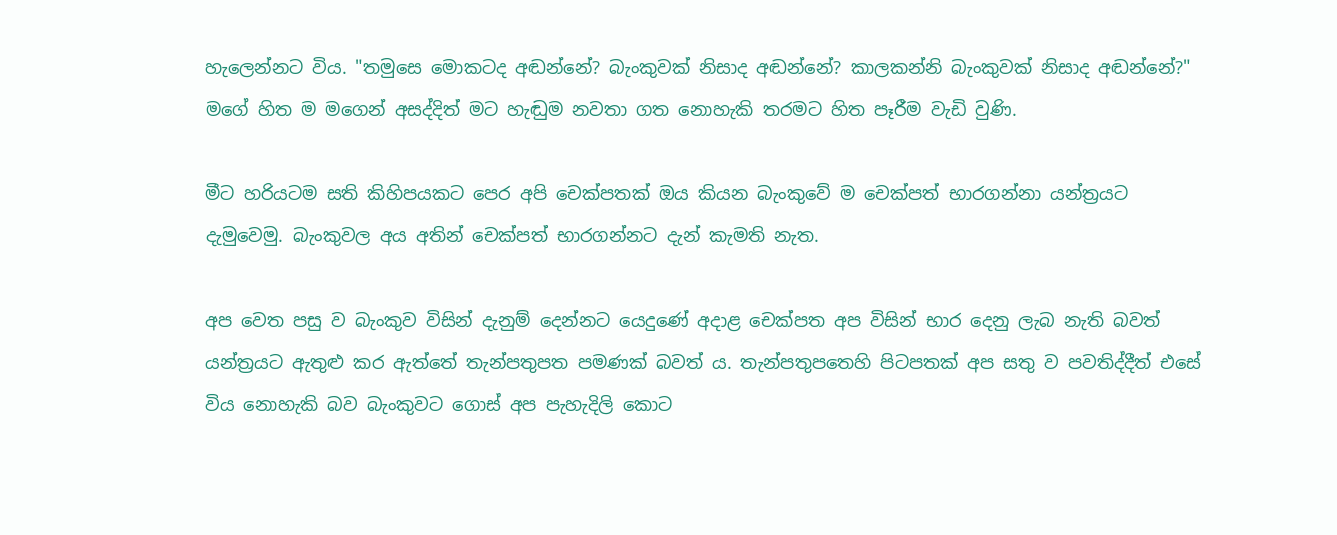හැලෙන්නට විය. "තමුසෙ මොකටද අඬන්නේ? බැංකුවක් නිසාද අඬන්නේ? කාලකන්නි බැංකුවක් නිසාද අඬන්නේ?" මගේ හිත ම මගෙන් අසද්දිත් මට හැඬුම නවතා ගත නොහැකි තරමට හිත පෑරීම වැඩි වුණි.

මීට හරියටම සති කිහිපයකට පෙර අපි චෙක්පතක් ඔය කියන බැංකුවේ ම චෙක්පත් භාරගන්නා යන්ත්‍රයට දැමුවෙමු. බැංකුවල අය අතින් චෙක්පත් භාරගන්නට දැන් කැමති නැත.

අප වෙත පසු ව බැංකුව විසින් දැනුම් දෙන්නට යෙදුණේ අදාළ චෙක්පත අප විසින් භාර දෙනු ලැබ නැති බවත් යන්ත්‍රයට ඇතුළු කර ඇත්තේ තැන්පතුපත පමණක් බවත් ය. තැන්පතුපතෙහි පිටපතක් අප සතු ව පවතිද්දීත් එසේ විය නොහැකි බව බැංකුවට ගොස් අප පැහැදිලි කොට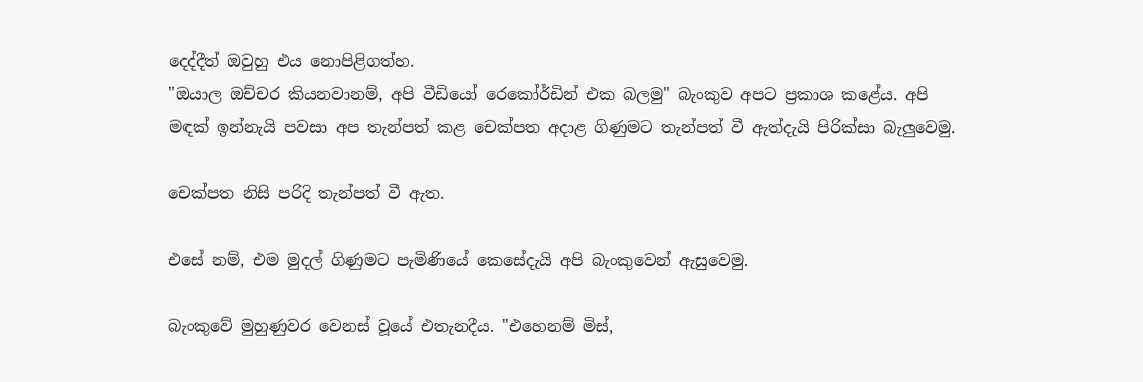දෙද්දීත් ඔවුහු එය නොපිළිගත්හ.
"ඔයාල ඔච්චර කියනවානම්, අපි වීඩියෝ රෙකෝර්ඩින් එක බලමු" බැංකුව අපට ප්‍රකාශ කළේය. අපි මඳක් ඉන්නැයි පවසා අප තැන්පත් කළ චෙක්පත අදාළ ගිණුමට තැන්පත් වී ඇත්දැයි පිරික්සා බැලුවෙමු.

චෙක්පත නිසි පරිදි තැන්පත් වී ඇත.

එසේ නම්, එම මුදල් ගිණුමට පැමිණියේ කෙසේදැයි අපි බැංකුවෙන් ඇසුවෙමු.

බැංකුවේ මුහුණුවර වෙනස් වූයේ එතැනදීය. "එහෙනම් මිස්,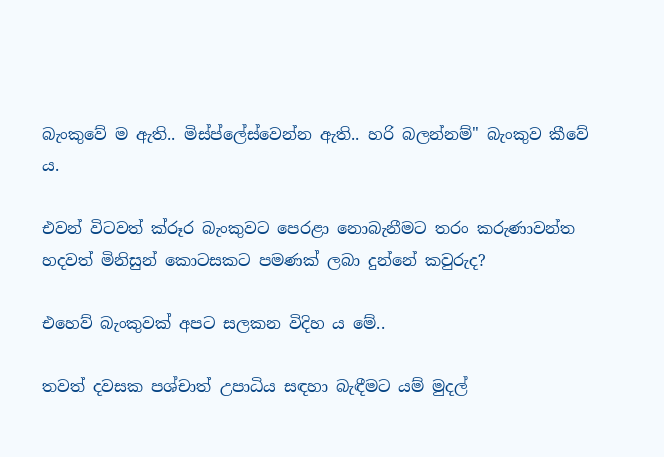බැංකුවේ ම ඇති.. මිස්ප්ලේස්වෙන්න ඇති.. හරි බලන්නම්" බැංකුව කීවේ ය.

එවන් විටවත් ක්රූර බැංකුවට පෙරළා නොබැනීමට තරං කරුණාවන්ත හදවත් මිනිසුන් කොටසකට පමණක් ලබා දුන්නේ කවුරුද?

එහෙව් බැංකුවක් අපට සලකන විදිහ ය මේ..

තවත් දවසක පශ්චාත් උපාධිය සඳහා බැඳීමට යම් මුදල්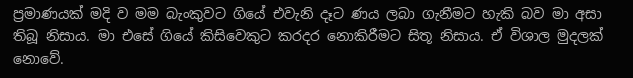ප්‍රමාණයක් මදි ව මම බැංකුවට ගියේ එවැනි දෑට ණය ලබා ගැනීමට හැකි බව මා අසා තිබූ නිසාය. මා එසේ ගියේ කිසිවෙකුට කරදර නොකිරීමට සිතූ නිසාය. ඒ විශාල මුදලක් නොවේ.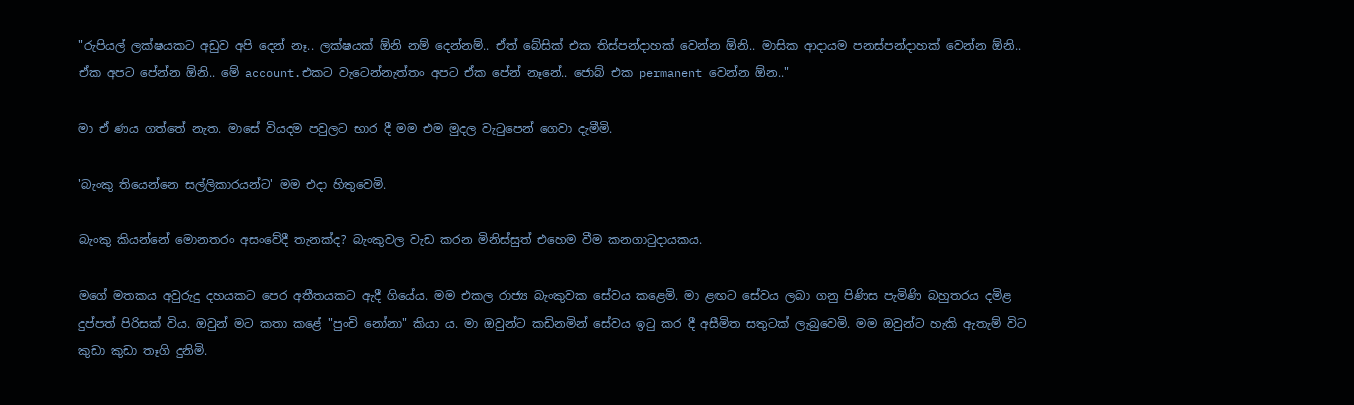"රුපියල් ලක්ෂයකට අඩුව අපි දෙන් නෑ.. ලක්ෂයක් ඕනි නම් දෙන්නම්.. ඒත් බේසික් එක තිස්පන්දාහක් වෙන්න ඕනි.. මාසික ආදායම පනස්පන්දාහක් වෙන්න ඕනි.. ඒක අපට පේන්න ඕනි.. මේ account.එකට වැටෙන්නැත්තං අපට ඒක පේන් නෑනේ.. ජොබ් එක permanent වෙන්න ඕන.."

මා ඒ ණය ගත්තේ නැත. මාසේ වියදම පවුලට භාර දී මම එම මුදල වැටුපෙන් ගෙවා දැමීමි.

'බැංකු තියෙන්නෙ සල්ලිකාරයන්ට' මම එදා හිතුවෙමි.

බැංකු කියන්නේ මොනතරං අසංවේදී තැනක්ද? බැංකුවල වැඩ කරන මිනිස්සුත් එහෙම වීම කනගාටුදායකය.

මගේ මතකය අවුරුදු දහයකට පෙර අතීතයකට ඇදී ගියේය. මම එකල රාජ්‍ය බැංකුවක සේවය කළෙමි. මා ළඟට සේවය ලබා ගනු පිණිස පැමිණි බහුතරය දමිළ දුප්පත් පිරිසක් විය. ඔවුන් මට කතා කළේ "පුංචි නෝනා" කියා ය. මා ඔවුන්ට කඩිනමින් සේවය ඉටු කර දී අසීමිත සතුටක් ලැබුවෙමි. මම ඔවුන්ට හැකි ඇතැම් විට කුඩා කුඩා තෑගි දුනිමි.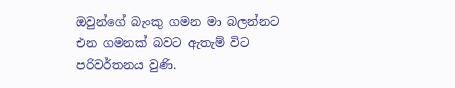ඔවුන්ගේ බැංකු ගමන මා බලන්නට එන ගමනක් බවට ඇතැම් විට පරිවර්තනය වුණි.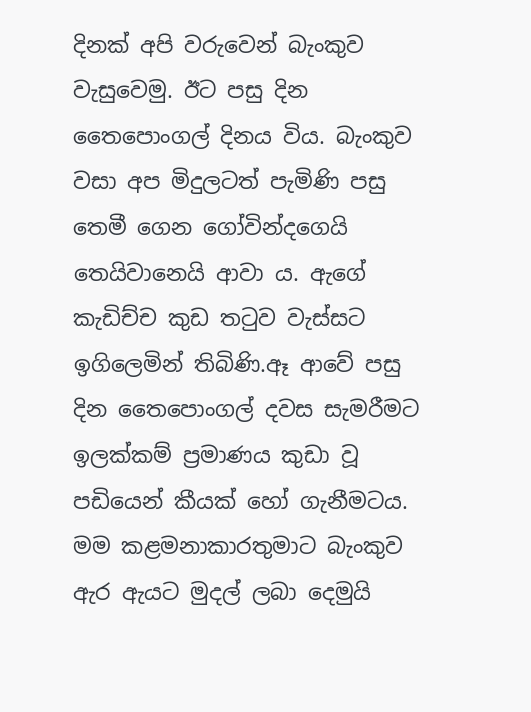දිනක් අපි වරුවෙන් බැංකුව වැසුවෙමු. ඊට පසු දින තෛපොංගල් දිනය විය. බැංකුව වසා අප මිදුලටත් පැමිණි පසු තෙමී ගෙන ගෝවින්දගෙයි තෙයිවානෙයි ආවා ය. ඇගේ කැඩිච්ච කුඩ තටුව වැස්සට ඉගිලෙමින් තිබිණි.ඈ ආවේ පසු දින තෛපොංගල් දවස සැමරීමට ඉලක්කම් ප්‍රමාණය කුඩා වූ පඩියෙන් කීයක් හෝ ගැනීමටය. මම කළමනාකාරතුමාට බැංකුව ඇර ඇයට මුදල් ලබා දෙමුයි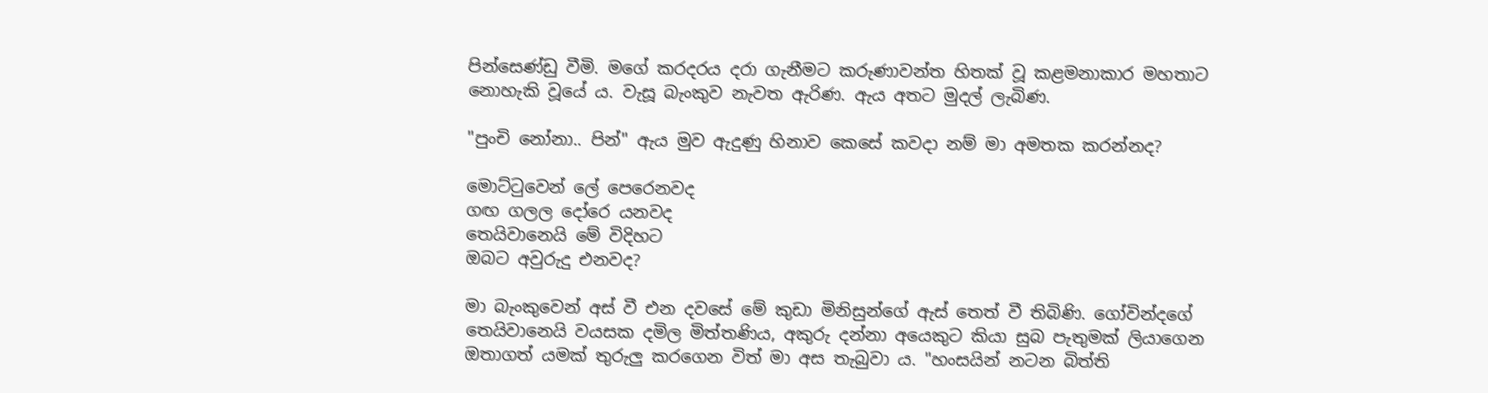පින්සෙණ්ඩු වීමි. මගේ කරදරය දරා ගැනීමට කරුණාවන්ත හිතක් වූ කළමනාකාර මහතාට නොහැකි වූයේ ය. වැසූ බැංකුව නැවත ඇරිණ. ඇය අතට මුදල් ලැබිණ.

"පුංචි නෝනා.. පින්" ඇය මුව ඇදුණු හිනාව කෙසේ කවදා නම් මා අමතක කරන්නද?

මොට්ටුවෙන් ලේ පෙරෙනවද
ගඟ ගලල දෝරෙ යනවද
තෙයිවානෙයි මේ විදිහට
ඔබට අවුරුදු එනවද?

මා බැංකුවෙන් අස් වී එන දවසේ මේ කුඩා මිනිසුන්ගේ ඇස් තෙත් වී තිබිණි. ගෝවින්දගේ තෙයිවානෙයි වයසක දමිල මිත්තණිය, අකුරු දන්නා අයෙකුට කියා සුබ පැතුමක් ලියාගෙන ඔතාගත් යමක් තුරුලු කරගෙන විත් මා අස තැබුවා ය. "හංසයින් නටන බිත්ති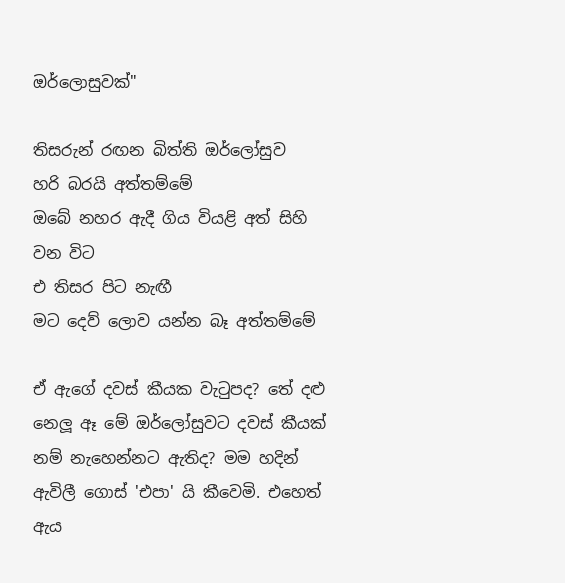ඔර්ලොසුවක්"

තිසරුන් රඟන බිත්ති ඔර්ලෝසුව
හරි බරයි අත්තම්මේ
ඔබේ නහර ඇදී ගිය වියළි අත් සිහි වන විට
එ තිසර පිට නැඟී
මට දෙව් ලොව යන්න බෑ අත්තම්මේ

ඒ ඇගේ දවස් කීයක වැටුපද? තේ දළු නෙලූ ඈ මේ ඔර්ලෝසුවට දවස් කීයක් නම් නැහෙන්නට ඇතිද? මම හදින් ඇවිලී ගොස් 'එපා' යි කීවෙමි. එහෙත් ඇය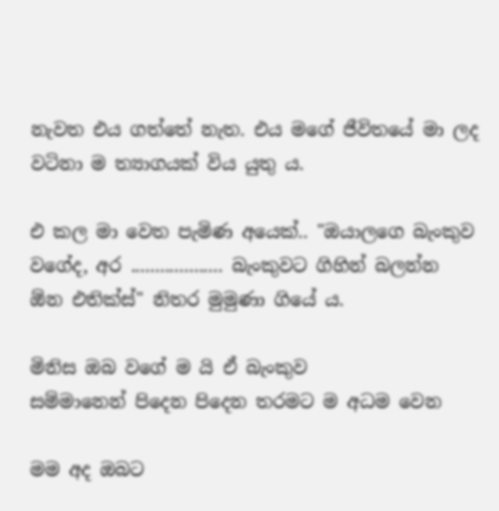නැවත එය ගත්තේ නැත. එය මගේ ජීවිතයේ මා ලද වටිනා ම ත්‍යාගයක් විය යුතු ය.

එ කල මා වෙත පැමිණ අයෙක්.. "ඔයාලගෙ බැංකුව වගේද, අර ................... බැංකුවට ගිහින් බලන්න ඕන එතික්ස්" නිතර මුමුණා ගියේ ය.

මිනිස ඔබ වගේ ම යි ඒ බැංකුව
සම්මානෙන් පිදෙන පිදෙන තරමට ම අධම වෙන

මම අද ඔබට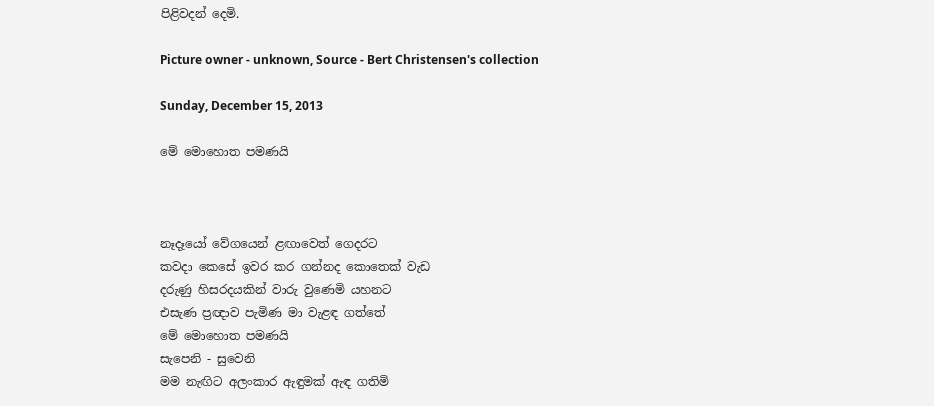පිළිවදන් දෙමි.

Picture owner - unknown, Source - Bert Christensen's collection

Sunday, December 15, 2013

මේ මොහොත පමණයි



නෑදෑයෝ වේගයෙන් ළඟාවෙත් ගෙදරට
කවදා කෙසේ ඉවර කර ගන්නද කොතෙක් වැඩ
දරුණු හිසරදයකින් වාරු වුණෙමි යහනට
එසැණ ප්‍රඥාව පැමිණ මා වැළඳ ගත්තේ
මේ මොහොත පමණයි
සැපෙනි - සුවෙනි
මම නැඟිට අලංකාර ඇඳුමක් ඇඳ ගතිමි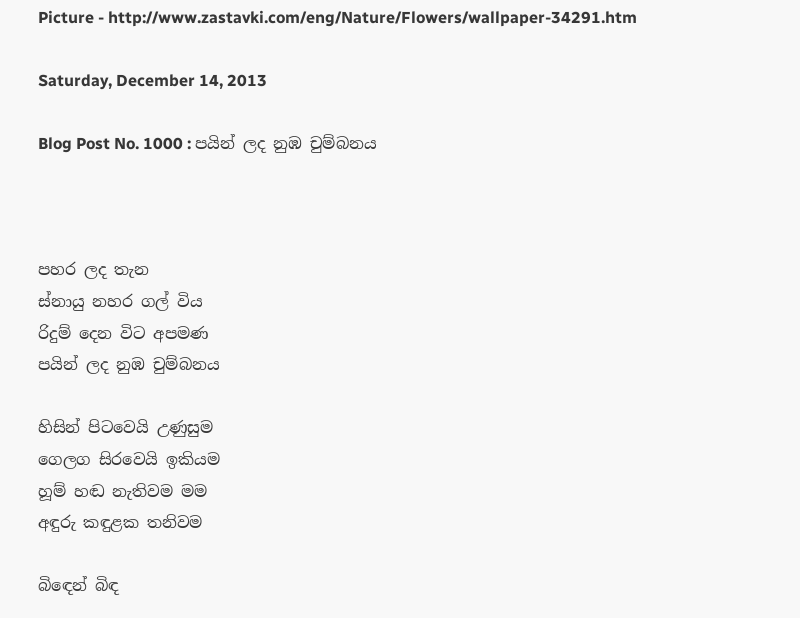Picture - http://www.zastavki.com/eng/Nature/Flowers/wallpaper-34291.htm

Saturday, December 14, 2013

Blog Post No. 1000 : පයින් ලද නුඹ චුම්බනය



පහර ලද තැන
ස්නායු නහර ගල් විය
රිදුම් දෙන විට අපමණ
පයින් ලද නුඹ චුම්බනය

හිසින් පිටවෙයි උණුසුම
ගෙලග සිරවෙයි ඉකියම
හූම් හඬ නැතිවම මම
අඳුරු කඳුළක තනිවම

බිඳෙන් බිඳ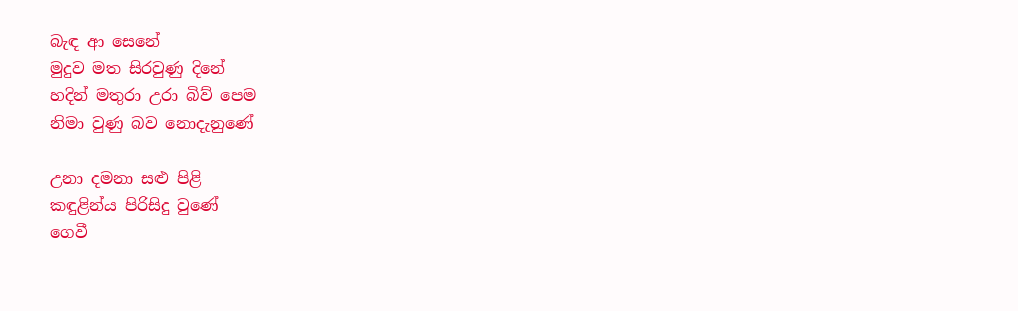බැඳ ආ සෙනේ
මුදුව මත සිරවුණු දිනේ
හදින් මතුරා උරා බිව් පෙම
නිමා වුණු බව නොදැනුණේ

උනා දමනා සළු පිළි
කඳුළින්ය පිරිසිදු වුණේ
ගෙවී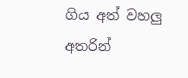ගිය අත් වහලු අතරින්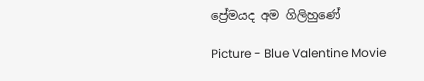ප්‍රේමයද අම ගිලිහුණේ

Picture - Blue Valentine Movie